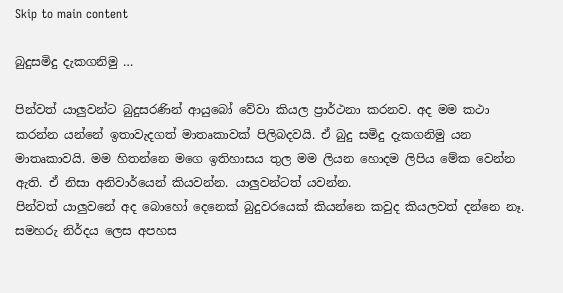Skip to main content

බුදුසමිදු දැකගනිමු …

පින්වත් යාලුවන්ට බුදුසරණින් ආයුබෝ වේවා කියල ප්‍රාර්ථනා කරනව. අද මම කථා කරන්න යන්නේ ඉතාවැදගත් මාතෘකාවක් පිලිබදවයි. ඒ බුදු සමිදු දැකගනිමු යන මාතෘකාවයි. මම හිතන්නෙ මගෙ ඉතිහාසය තුල මම ලියන හොදම ලිපිය මේක වෙන්න ඇති. ඒ නිසා අනිවාර්යෙන් කියවන්න. යාලුවන්ටත් යවන්න.
පින්වත් යාලුවනේ අද බොහෝ දෙනෙක් බුදුවරයෙක් කියන්නෙ කවුද කියලවත් දන්නෙ නෑ. සමහරු නිර්දය ලෙස අපහස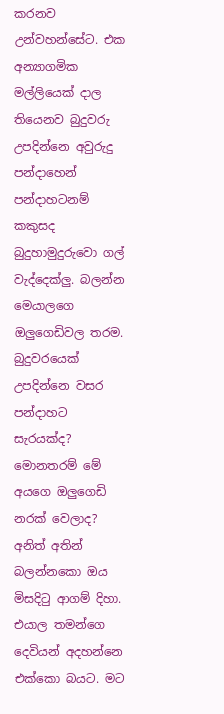කරනව උන්වහන්සේට. එක අන්‍යාගමික මල්ලියෙක් දාල තියෙනව බුදුවරු උපදින්නෙ අවුරුදු පන්දාහෙන් පන්දාහටනම් කකුසද බුදුහාමුදුරුවො ගල් වැද්දෙක්ලු. බලන්න මෙයාලගෙ ඔලුගෙඩිවල තරම. බුදුවරයෙක් උපදින්නෙ වසර පන්දාහට සැරයක්ද? මොනතරම් මේ අයගෙ ඔලුගෙඩි නරක් වෙලාද? අනිත් අතින් බලන්නකො ඔය මිසදිටු ආගම් දිහා. එයාල තමන්ගෙ දෙවියන් අදහන්නෙ එක්කො බයට. මට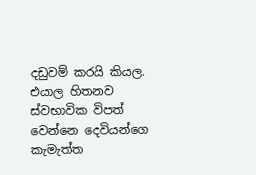දඩුවම් කරයි කියල. එයාල හිතනව ස්වභාවික විපත් වෙන්නෙ දෙවියන්ගෙ කැමැත්ත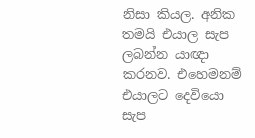නිසා කියල. අනික තමයි එයාල සැප ලබන්න යාඥා කරනව. එහෙමනම් එයාලට දෙවියො සැප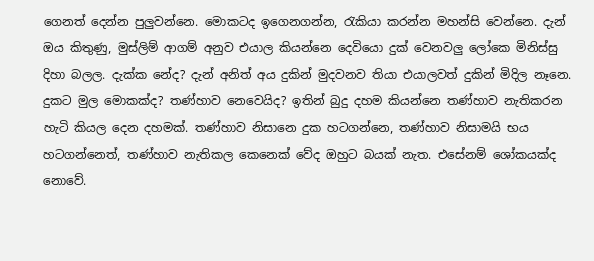ගෙනත් දෙන්න පුලුවන්නෙ. මොකටද ඉගෙනගන්න, රැකියා කරන්න මහන්සි වෙන්නෙ. දැන් ඔය කිතුණු, මුස්ලිම් ආගම් අනුව එයාල කියන්නෙ දෙවියො දුක් වෙනවලු ලෝකෙ මිනිස්සු දිහා බලල. දැක්ක නේද? දැන් අනිත් අය දුකින් මුදවනව තියා එයාලවත් දුකින් මිදිල නෑනෙ. දුකට මුල මොකක්ද? තණ්හාව නෙවෙයිද? ඉතින් බුදු දහම කියන්නෙ තණ්හාව නැතිකරන හැටි කියල දෙන දහමක්. තණ්හාව නිසානෙ දුක හටගන්නෙ, තණ්හාව නිසාමයි භය හටගන්නෙත්, තණ්හාව නැතිකල කෙනෙක් වේද ඔහුට බයක් නැත. එසේනම් ශෝකයක්ද නොවේ.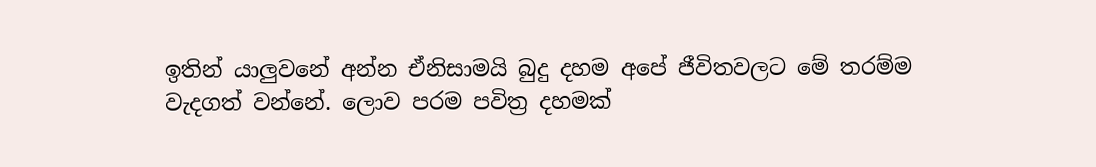ඉතින් යාලුවනේ අන්න ඒනිසාමයි බුදු දහම අපේ ජීවිතවලට මේ තරම්ම වැදගත් වන්නේ. ලොව පරම පවිත්‍ර දහමක්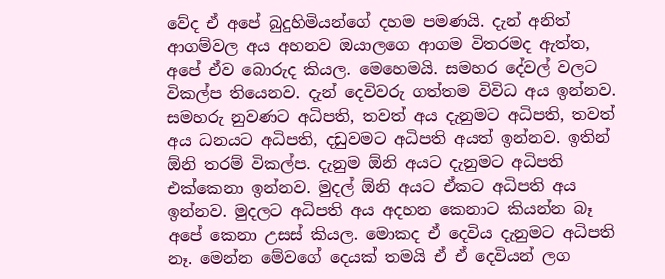වේද ඒ අපේ බුදුහිමියන්ගේ දහම පමණයි. දැන් අනිත් ආගම්වල අය අහනව ඔයාලගෙ ආගම විතරමද ‍ඇත්ත, අපේ ඒව බොරුද කියල. මෙහෙමයි. සමහර දේවල් වලට විකල්ප තියෙනව. දැන් දෙවිවරු ගත්තම විවිධ අය ඉන්නව. සමහරු නුවණට අධිපති, තවත් අය දැනුමට අධිපති, තවත් අය ධනයට අධිපති, දඩුවමට අධිපති අයත් ඉන්නව. ඉතින් ඕනි තරම් විකල්ප. දැනුම ඕනි අයට දැනුමට අධිපති එක්කෙනා ඉන්නව. මුදල් ඕනි අයට ඒකට අධිපති අය ඉන්නව. මුදලට අධිපති අය අදහන කෙනාට කියන්න බෑ අපේ කෙනා උසස් කියල. මොකද ඒ දෙවිය දැනුමට අධිපති නෑ. මෙන්න මේවගේ දෙයක් තමයි ඒ ඒ දෙවියන් ලග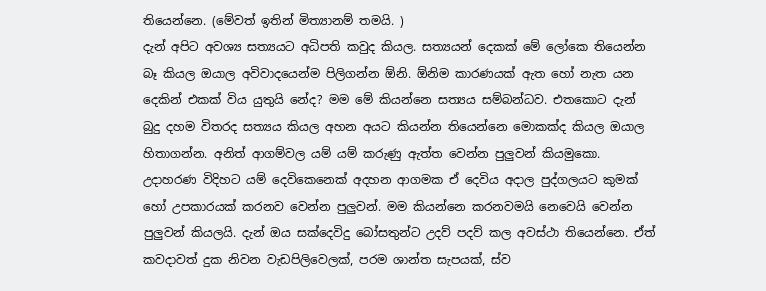තියෙන්නෙ. (මේවත් ඉතින් මිත්‍යානම් තමයි. )
දැන් අපිට අවශ්‍ය සත්‍යයට අධිපති කවුද කියල. සත්‍යයන් දෙකක් මේ ලෝකෙ තියෙන්න බෑ කියල ඔයාල අවිවාදයෙන්ම පිලිගන්න ඕනි. ඕනිම කාරණයක් ඇත හෝ නැත යන දෙකින් එකක් විය යුතුයි නේද? මම මේ කියන්නෙ සත්‍යය සම්බන්ධව. එතකොට දැන් බුදු දහම විතරද සත්‍යය කියල අහන අයට ‍කියන්න තියෙන්නෙ මොකක්ද කියල ඔයාල හිතාගන්න. අනිත් ආගම්වල යම් යම් කරුණු ඇත්ත වෙන්න පුලුවන් කියමුකො. උදාහරණ විදිහට යම් දෙවිකෙනෙක් අදහන ආගමක ඒ දෙවිය අදාල පුද්ගලයට කුමක් හෝ උපකාරයක් කරනව වෙන්න පුලුවන්. මම කියන්නෙ කරනවමයි නෙවෙයි වෙන්න පුලුවන් කියලයි. දැන් ඔය සක්දෙවිදු බෝසතුන්ට උදව් පදව් කල අවස්ථා තියෙන්නෙ. ඒත් කවදාවත් දුක නිවන වැඩපිලිවෙලක්, පරම ශාන්ත සැපයක්, ස්ව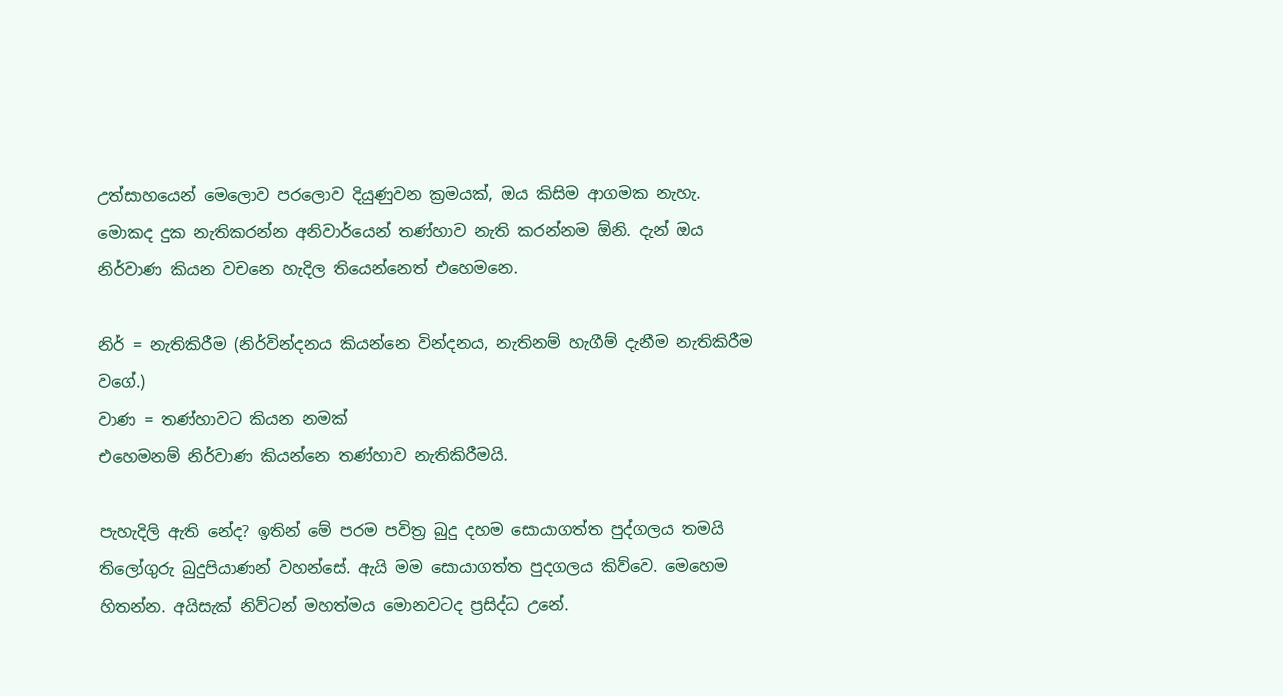උත්සාහයෙන් මෙලොව පරලොව දියුණුවන ක්‍රමයක්, ඔය කිසිම ආගමක නැහැ. මොකද දුක නැතිකරන්න අනිවාර්යෙන් තණ්හාව නැති කරන්නම ඕනි. දැන් ඔය නිර්වාණ කියන වචනෙ හැදිල තියෙන්නෙත් එහෙමනෙ.

නිර් = නැතිකිරීම (නිර්වින්දනය කියන්නෙ වින්දනය, නැතිනම් හැගීම් දැනීම නැතිකිරීම වගේ.)
වාණ = තණ්හාවට කියන නමක්
එහෙමනම් නිර්වාණ කියන්නෙ තණ්හාව නැතිකිරීමයි.

පැහැදිලි ඇති නේද? ඉතින් මේ පරම පවිත්‍ර බුදු දහම සොයාගත්ත පුද්ගලය තමයි තිලෝගුරු බුදුපියාණන් වහන්සේ. ඇයි මම සොයාගත්ත පුදගලය කිව්වෙ. මෙහෙම හිතන්න. අයිසැක් නිව්ටන් මහත්මය මොනවටද ප්‍රසිද්ධ උනේ.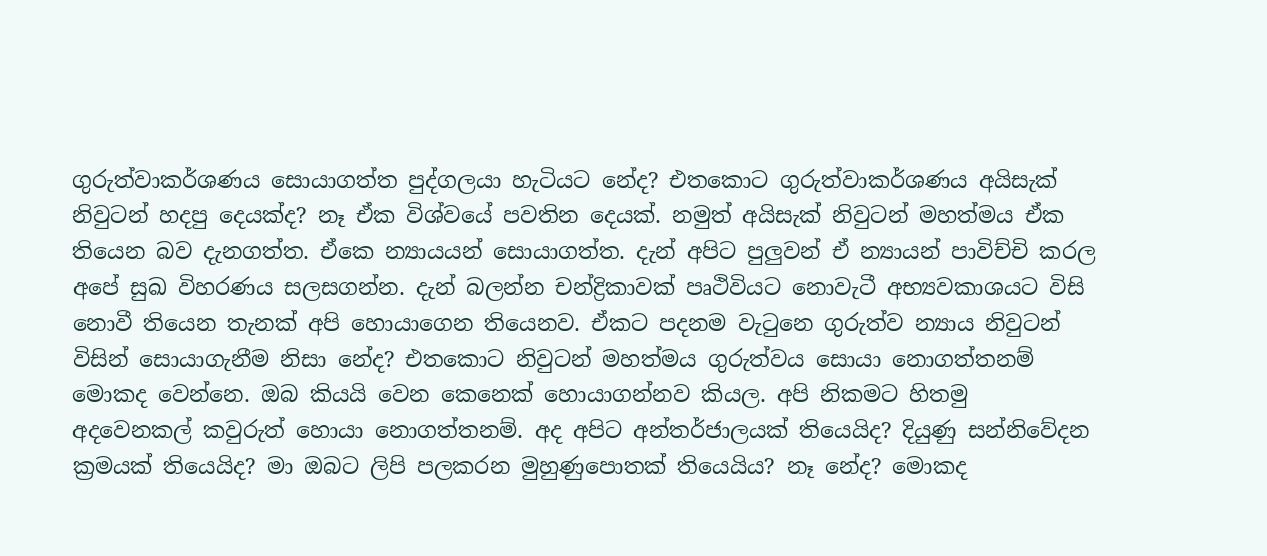ගුරුත්වාකර්ශණය සොයාගත්ත පුද්ගලයා හැටියට නේද? එතකොට ගුරුත්වාකර්ශණය අයිසැක් නිවුටන් හදපු දෙයක්ද? නෑ ඒක විශ්වයේ පවතින දෙයක්. නමුත් අයිසැක් නිවුටන් මහත්මය ඒක තියෙන බව දැනගත්ත. ඒකෙ න්‍යායයන් සොයාගත්ත. දැන් අපිට පුලුවන් ඒ න්‍යායන් පාවිච්චි කරල අපේ සුඛ විහරණය සලසගන්න. දැන් බලන්න චන්ද්‍රිකාවක් පෘථිවියට නොවැටී අභ්‍යවකාශයට විසි නොවී තියෙන තැනක් අපි හොයාගෙන තියෙනව. ඒකට පදනම වැටුනෙ ගුරුත්ව න්‍යාය නිවුටන් විසින් සොයාගැනීම නිසා නේද? එතකොට නිවුටන් මහත්මය ගුරුත්වය සොයා නොගත්තනම් මොකද වෙන්නෙ. ඔබ කියයි වෙන කෙනෙක් හොයාගන්නව කියල. අපි නිකමට හිතමු අදවෙනකල් කවුරුත් හොයා නොගත්තනම්. අද අපිට අන්තර්ජාලයක් තියෙයිද? දියුණු සන්නිවේදන ක්‍රමයක් තියෙයිද? මා ඔබට ලිපි පලකරන මුහුණුපොතක් තියෙයිය? නෑ නේද? මොකද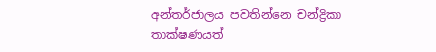අන්තර්ජාලය පවතින්නෙ චන්ද්‍රිකා තාක්ෂණයත්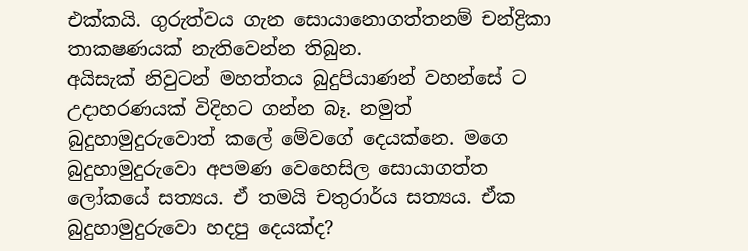එක්කයි. ගුරුත්වය ගැන සොයානොගත්තනම් චන්ද්‍රිකා තාකෂණයක් නැතිවෙන්න තිබුන.
අයිසැක් නිවුටන් මහත්තය බුදුපියාණන් වහන්සේ ට උදාහරණයක් විදිහට ගන්න බෑ. නමුත් බුදුහාමුදුරුවොත් කලේ මේවගේ දෙයක්නෙ. මගෙ බුදුහාමුදුරුවො අපමණ වෙහෙසිල සොයාගත්ත ලෝකයේ සත්‍යය. ඒ තමයි චතුරාර්ය සත්‍යය. ඒක බුදුහාමුදුරුවො හදපු දෙයක්ද?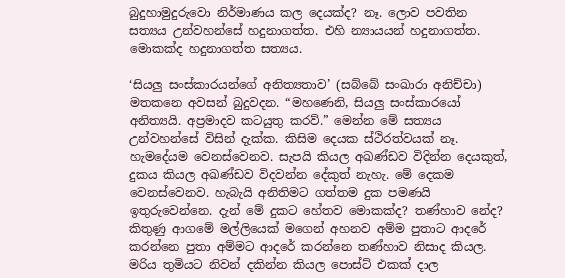බුදුහාමුදුරුවො නිර්මාණය කල දෙයක්ද? නෑ. ලොව පවතින සත්‍යය උන්වහන්සේ හදුනාගත්ත. එහි න්‍යායයන් හදුනාගත්ත. මොකක්ද හදුනාගත්ත සත්‍යය.

‘සියලු සංස්කාරයන්ගේ අනිත්‍යතාව’ (සබ්බේ සංඛාරා අනිච්චා)
මතකනෙ අවසන් බුදුවදන. “මහණෙනි, සියලු සංස්කාරයෝ අනිත්‍යයි. අප්‍රමාදව කටයුතු කරව්.” මෙන්න මේ සත්‍යය උන්වහන්සේ විසින් දැක්ක. කිසිම දෙයක ස්ථිරත්වයක් නෑ. හැමදේයම වෙනස්වෙනව. සැපයි කියල අඛණ්ඩව විදින්න දෙයකුත්, දුකය කියල අඛණ්ඩව විදවන්න දේකුත් නැහැ. මේ දෙකම වෙනස්වෙනව. හැබැයි අනිතිමට ගත්තම දුක පමණයි ඉතුරුවෙන්නෙ. දැන් මේ දුකට හේතව මොකක්ද? තණ්හාව නේද? කිතුණු ආගමේ මල්ලියෙක් මගෙන් අහනව අම්ම පුතාට ආදරේ කරන්නෙ පුතා අම්මට ආදරේ කරන්නෙ තණ්හාව නිසාද කියල. මරිය තුමියට නිවන් දකින්න කියල පොස්ට් එකක් දාල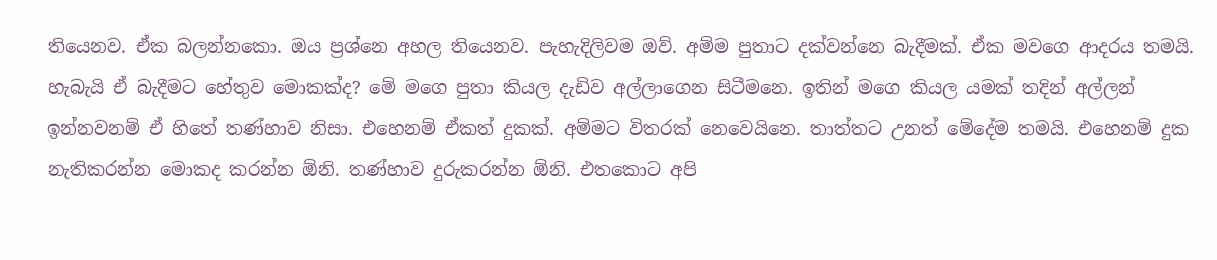තියෙනව. ඒක බලන්නකො. ඔය ප්‍රශ්නෙ අහල තියෙනව. පැහැදිලිවම ඔව්. අම්ම පුතාට දක්වන්නෙ බැදීමක්. ඒක මවගෙ ආදරය තමයි. හැබැයි ඒ බැදීමට හේතුව මොකක්ද? මේ මගෙ පුතා කියල දැඩිව අල්ලාගෙන සිටීමනෙ. ඉතින් මගෙ කියල යමක් තදින් අල්ලන් ඉන්නවනම් ඒ හිතේ තණ්හාව නිසා. එහෙනම් ඒකත් දුකක්. අම්මට විතරක් නෙවෙයිනෙ. තාත්තට උනත් මේදේම තමයි. එහෙනම් දුක නැතිකරන්න මොකද කරන්න ඕනි. තණ්හාව දුරුකරන්න ඕනි. එතකොට අපි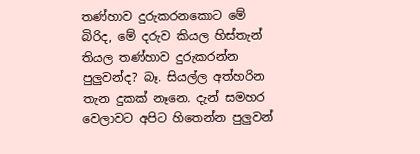තණ්හාව දුරුකරනකොට මේ බිරිද, මේ දරුව කියල හිස්තැන් තියල තණ්හාව දුරුකරන්න පුලුවන්ද? බෑ. සියල්ල අත්හරින තැන දුකක් නෑනෙ. දැන් සමහර වෙලාවට අපිට හිතෙන්න පුලුවන්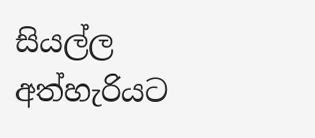සියල්ල අත්හැරියට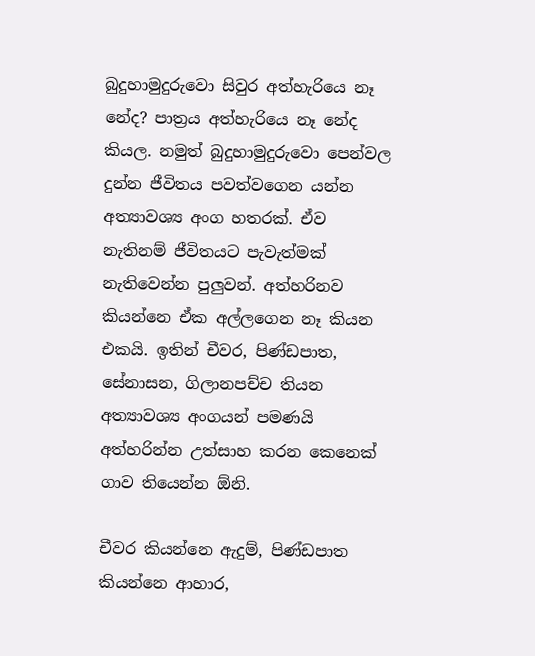බුදුහාමුදුරුවො සිවුර අත්හැරියෙ නෑ නේද? පාත්‍රය අත්හැරියෙ නෑ නේද කියල. නමුත් බුදුහාමුදුරුවො පෙන්වල දුන්න ජීවිතය පවත්වගෙන යන්න අත්‍යාවශ්‍ය අංග හතරක්. ඒව නැතිනම් ජීවිතයට පැවැත්මක් නැතිවෙන්න පුලුවන්. අත්හරිනව කියන්නෙ ඒක අල්ලගෙන නෑ කියන එකයි. ඉතින් චීවර, පිණ්ඩපාත, සේනාසන, ගිලානපච්ච තියන අත්‍යාවශ්‍ය අංගයන් පමණයි අත්හරින්න උත්සාහ කරන කෙනෙක් ගාව තියෙන්න ඕනි.

චීවර කියන්නෙ ඇදුම්, පිණ්ඩපාත කියන්නෙ ආහාර,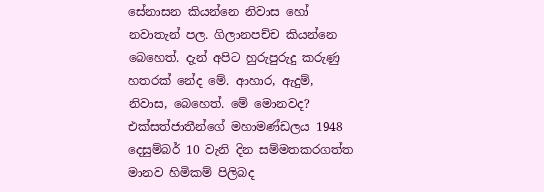සේනාසන කියන්නෙ නිවාස හෝ නවාතැන් පල. ගිලානපච්ච කියන්නෙ බෙහෙත්. දැන් අපිට හුරුපුරුදු කරුණු හතරක් නේද මේ. ආහාර, ඇදුම්, නිවාස, බෙහෙත්. මේ මොනවද? එක්සත්ජාතීන්ගේ මහාමණ්ඩලය 1948 දෙසුම්බර් 10 වැනි දින සම්මතකරගත්ත මානව හිමිකම් පිලිබද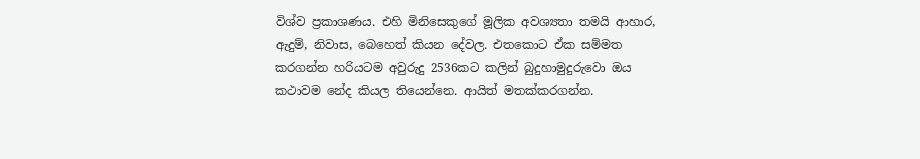විශ්ව ප්‍රකාශණය. එහි මිනිසෙකුගේ මූලික අවශ්‍යතා තමයි ආහාර, ඇදුම්, නිවාස, බෙහෙත් කියන දේවල. එතකොට ඒක සම්මත කරගන්න හරියටම අවුරුදු 2536කට කලින් බුදුහාමුදුරුවො ඔය කථාවම නේද කියල තියෙන්නෙ. ආයිත් මතක්කරගන්න.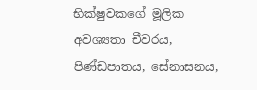භික්ෂුවකගේ මූලික අවශ්‍යතා චීවරය, පිණ්ඩපාතය, සේනාසනය,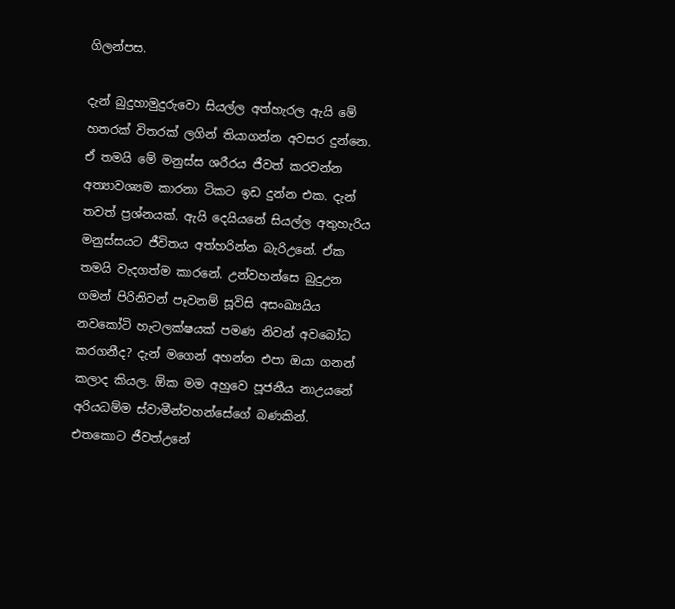ගිලන්පස.

දැන් බුදුහාමුදුරුවො සියල්ල අත්හැරල ඇයි මේ හතරක් විතරක් ලගින් තියාගන්න අවසර දුන්නෙ. ඒ තමයි මේ මනුස්ස ශරීරය ජීවත් කරවන්න අත්‍යාවශ්‍යම කාරනා ටිකට ඉඩ දුන්න එක. දැන් තවත් ප්‍රශ්නයක්. ඇයි දෙයියනේ සියල්ල අතුහැරිය මනුස්සයට ජීවිතය අත්හරින්න බැරිඋනේ. ඒක තමයි වැදගත්ම කාරනේ. උන්වහන්සෙ බුදුඋන ගමන් පිරිනිවන් පෑවනම් සූවිසි අසංඛ්‍යයිය නවකෝටි හැටලක්ෂයක් පමණ නිවන් අවබෝධ කරගනීද? දැන් මගෙන් අහන්න එපා ඔයා ගනන් කලාද කියල. ඕක මම අහුවෙ පූජනීය නාඋයනේ අරියධම්ම ස්වාමීන්වහන්සේගේ බණකින්. එතකොට ජීවත්උනේ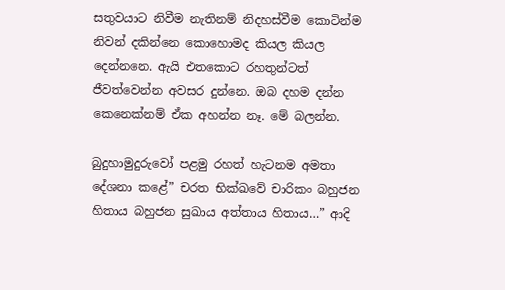සතුවයාට නිවීම නැතිනම් නිදහස්වීම කොටින්ම නිවන් දකින්නෙ කොහොමද කියල කියල දෙන්නනෙ. ඇයි එතකොට රහතුන්ටත් ජීවත්වෙන්න අවසර දුන්නෙ. ඔබ දහම දන්න කෙනෙක්නම් ඒක අහන්න නෑ. මේ බලන්න.

බුදුහාමුදුරුවෝ පළමු රහත් හැටනම අමතා දේශනා කළේ” චරත භික්ඛවේ චාරිකං බහුජන හිතාය බහුජන සුඛාය අත්තාය හිතාය…” ආදි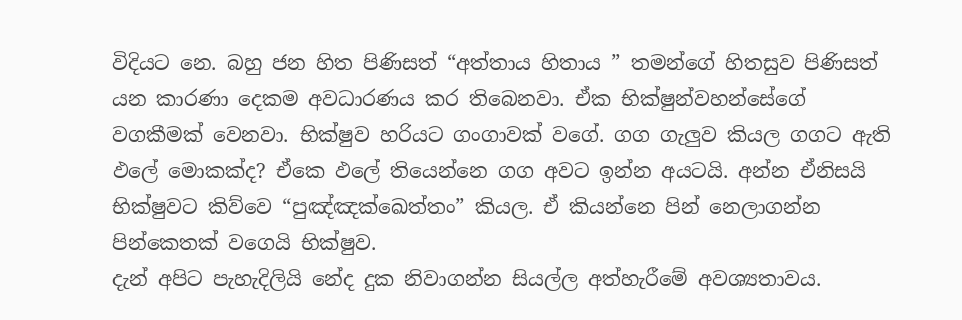විදියට නෙ. බහු ජන හිත පිණිසත් “අත්තාය හිතාය ” තමන්ගේ හිතසුව පිණිසත් යන කාරණා දෙකම අවධාරණය කර තිබෙනවා. ඒක භික්ෂුන්වහන්සේගේ වගකීමක් වෙනවා. භික්ෂුව හරියට ගංගාවක් වගේ. ගග ගැලුව කියල ගගට ඇති ඵලේ මොකක්ද? ඒකෙ ඵලේ තියෙන්නෙ ගග අවට ඉන්න අයටයි. අන්න ඒනිසයි භික්ෂුවට කිව්වෙ “පුඤ්ඤක්ඛෙත්තං” කියල. ඒ කියන්නෙ පින් නෙලාගන්න පින්කෙතක් වගෙයි භික්ෂුව.
දැන් අපිට පැහැදිලියි නේද දුක නිවාගන්න සියල්ල අත්හැරීමේ අවශ්‍යතාවය.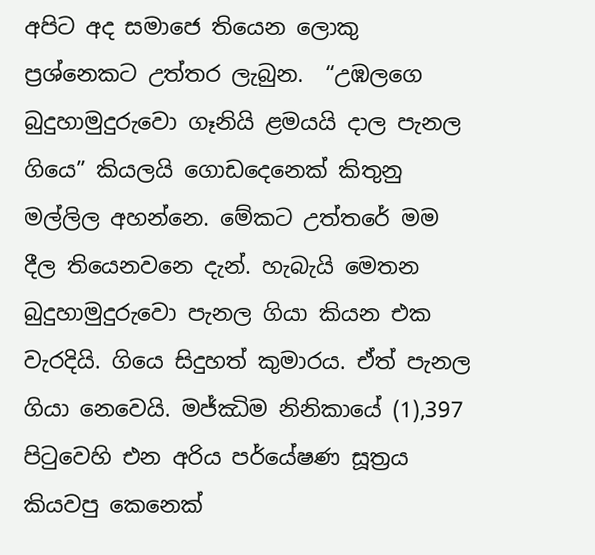අපිට අද සමාජෙ තියෙන ලොකු ප්‍රශ්නෙකට උත්තර ලැබුන.  “උඹලගෙ බුදුහාමුදුරුවො ගෑනියි ළමයයි දාල පැනල ගි‍යෙ” කියලයි ගොඩදෙනෙක් කිතුනු මල්ලිල අහන්නෙ. මේක‍ට උත්තරේ මම දීල තියෙනවනෙ දැන්. හැබැයි මෙතන බුදුහාමුදුරුවො පැනල ගියා කියන එක වැරදියි. ගියෙ සිදුහත් කුමාරය. ඒත් පැනල ගියා නෙවෙයි. මජ්ඣිම නිනිකායේ (1),397 පිටුවෙහි එන අරිය පර්යේෂණ සූත්‍රය කියවපු කෙනෙක්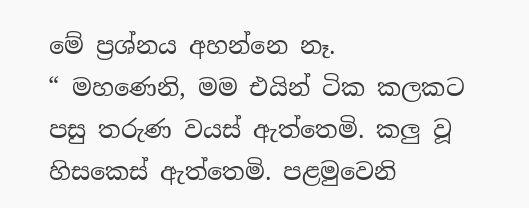මේ ප්‍රශ්නය අහන්නෙ නෑ.
“ මහණෙනි, මම එයින් ටික කලකට පසු තරුණ වයස් ඇත්තෙමි. කලු වූ හිසකෙස් ඇත්තෙමි. පළමුවෙනි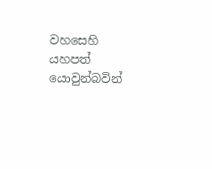වහසෙහි යහපත් යොවුන්බවින්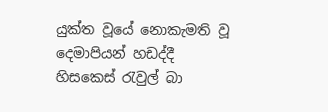යුක්ත වූයේ නොකැමති වූ දෙමාපියන් හඩද්දී හිසකෙස් රැවුල් බා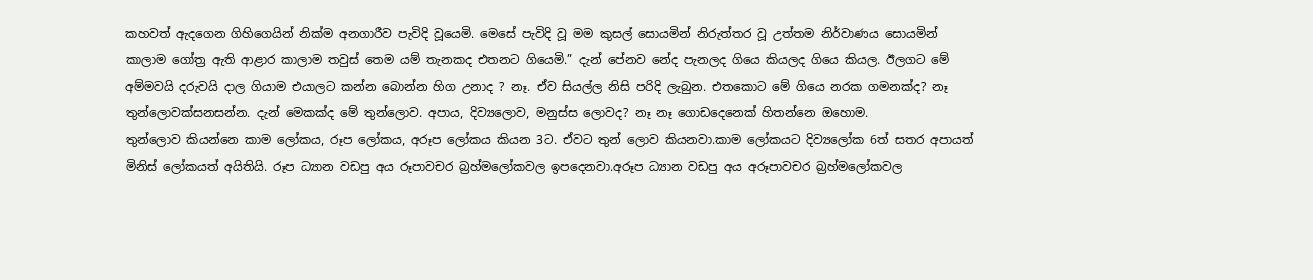කහවත් ඇදගෙන ගිහිගෙයින් නික්ම අනගාරීව පැවිදි වූයෙමි. මෙසේ පැවිදි වූ මම කුසල් සොයමින් නිරුත්තර වූ උත්තම නිර්වාණය සොයමින් කාලාම ගෝත්‍ර ඇති ආළාර කාලාම තවුස් තෙම යම් තැනකද එතනට ගියෙමි.” දැන් පේනව නේද පැනලද ගියෙ කියලද ගියෙ කියල. ඊලගට මේ අම්මවයි දරුවයි දාල ගියාම එයාලට කන්න බොන්න හිග උනාද ? නෑ. ඒව සියල්ල නිසි පරිදි ලැබුන. එතකොට මේ ගියෙ නරක ගමනක්ද? නෑ තුන්ලොවක්සනසන්න. දැන් මෙකක්ද මේ තුන්ලොව. අපාය, දිව්‍යලොව, මනුස්ස ලොවද? නෑ නෑ ගොඩදෙනෙක් හිතන්නෙ ඔහොම.
තුන්ලොව කියන්නෙ කාම ලෝකය, රූප ලෝකය, අරූප ලෝකය කියන 3ට. ඒවට තුන් ලොව කියනවා.කාම ලෝකයට දිව්‍යලෝක 6ත් සතර අපායත් මිනිස් ලෝකයත් අයිතියි. රූප ධ්‍යාන වඩපු අය රූපාවචර බ්‍රහ්මලෝකවල ඉපදෙනවා.අරූප ධ්‍යාන වඩපු අය අරූපාවචර බ්‍රහ්මලෝකවල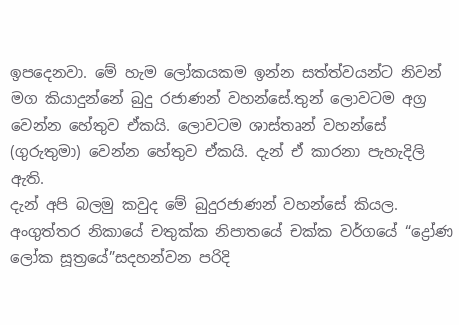ඉපදෙනවා. මේ හැම ලෝකයකම ඉන්න සත්ත්වයන්ට නිවන් මග කියාදුන්නේ බුදු රජාණන් වහන්සේ.තුන් ලොවටම අග්‍ර වෙන්න හේතුව ඒකයි. ලොවටම ශාස්තෘන් වහන්සේ (ගුරුතුමා) වෙන්න හේතුව ඒකයි. දැන් ඒ කාරනා පැහැදිලි ඇති.
දැන් අපි බලමු කවුද මේ බුදුරජාණන් වහන්සේ කියල. අංගුත්තර නිකායේ චතුක්‌ක නිපාතයේ චක්‌ක වර්ගයේ “ද්‍රෝණ ලෝක සූත්‍රයේ”සදහන්වන පරිදි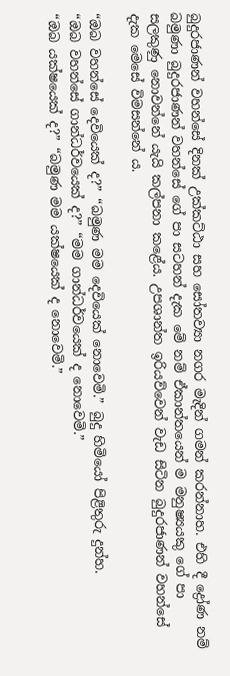බුදුරජාණන් වහන්සේ දිනක් උක්කට්ඨා සහ සෝතව්‍යා නගර මැදින් ගමන් කරන්නාහ. එහි දී ද්‍රෝණ නම් බමුණා බුදුරජාණන් වහන්සේ ගේ පා සටහන් දැක මේ නම් ඒකාන්තයෙන් ම මනුෂ්‍යයකු ගේ පා සලකුණු නොවන්නේ යැයි කල්පනා කළේය. උපශාන්ත ඉරියව්වෙන් වැඩ සිටින බුදුරජාණන් වහන්සේ දැක මෙසේ විමසන්නේ ය.

“ඔබ වහන්සේ දෙවියෙක් ද?” “බමුණ මම දෙවියෙක් නොවෙමි.” බුදු හිමියෝ පිළිතුරු දුන්හ.
“ඔබ වහන්සේ ගාන්ධර්වයෙක් ද?” “මම ගාන්ධර්වයෙක් ද නොවෙමි.”
“ඔබ යක්ෂයෙක් ද?” “බමුණ මම යක්ෂයෙක් ද නොවෙමි.”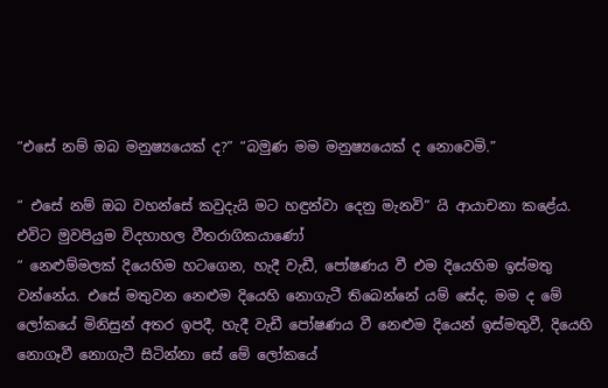“එසේ නම් ඔබ මනුෂ්‍යයෙක් ද?” “බමුණ මම මනුෂ්‍යයෙක් ද නොවෙමි.”

“ එසේ නම් ඔබ වහන්සේ කවුදැයි මට හඳුන්වා දෙනු මැනවි” යි ආයාචනා කළේය.
එවිට මුවපියුම විදහාහල වීතරාගිකයාණෝ
“ නෙළුම්මලක්‌ දියෙහිම හටගෙන, හැදී වැඩී, පෝෂණය වී එම දියෙහිම ඉස්‌මතු වන්නේය. එසේ මතුවන නෙළුම දියෙහි නොගැටී තිබෙන්නේ යම් සේද, මම ද මේ ලෝකයේ මිනිසුන් අතර ඉපදී, හැදී වැඩී පෝෂණය වී නෙළුම දියෙන් ඉස්‌මතුවී, දියෙහි නොගෑවී නොගැටී සිටින්නා සේ මේ ලෝකයේ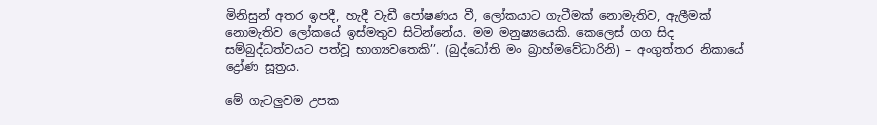මිනිසුන් අතර ඉපදී, හැදී වැඩී පෝෂණය වී, ලෝකයාට ගැටීමක්‌ නොමැතිව, ඇලීමක්‌ නොමැතිව ලෝකයේ ඉස්‌මතුව සිටින්නේය. මම මනුෂ්‍යයෙකි. කෙලෙස් ගග සිද සම්බුද්ධත්වයට පත්වූ භාග්‍යවතෙකි’’. (බුද්ධෝති මං බ්‍රාහ්මවේධාරිනි) – අංගුත්තර නිකායේ ද්‍රෝණ සූත්‍රය.

මේ ගැටලුවම උපක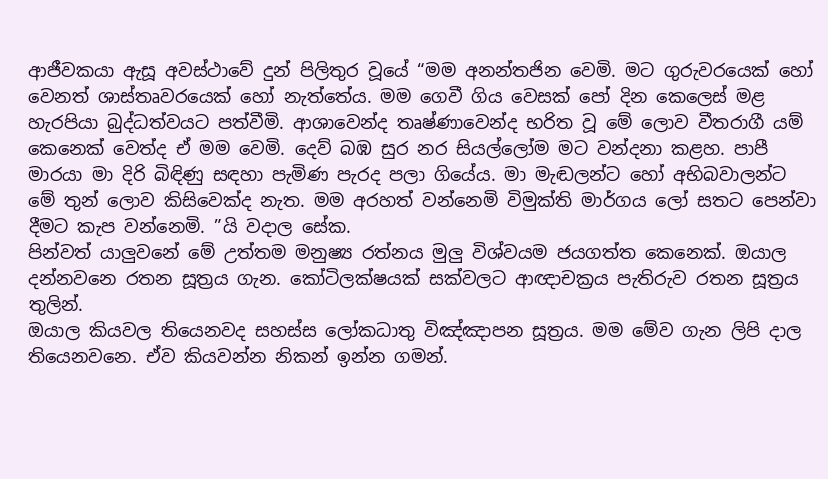ආජීවකයා ඇසූ අවස්ථාවේ දුන් පිලිතුර වූයේ “මම අනන්තජින වෙමි. මට ගුරුවරයෙක්‌ හෝ වෙනත් ශාස්‌තෘවරයෙක්‌ හෝ නැත්තේය. මම ගෙවී ගිය වෙසක්‌ පෝ දින කෙලෙස්‌ මළ හැරපියා බුද්ධත්වයට පත්වීමි. ආශාවෙන්ද තෘෂ්ණාවෙන්ද භරිත වූ මේ ලොව වීතරාගී යම් කෙනෙක්‌ වෙත්ද ඒ මම වෙමි. දෙව් බඹ සුර නර සියල්ලෝම මට වන්දනා කළහ. පාපී මාරයා මා දිරි බිඳිණු සඳහා පැමිණ පැරද පලා ගියේය. මා මැඬලන්ට හෝ අභිබවාලන්ට මේ තුන් ලොව කිසිවෙක්‌ද නැත. මම අරහත් වන්නෙමි විමුක්‌ති මාර්ගය ලෝ සතට පෙන්වා දීමට කැප වන්නෙමි. ”යි වදාල සේක.
පින්වත් යාලුවනේ මේ උත්තම මනුෂ්‍ය රත්නය මුලු විශ්වයම ජයගත්ත කෙනෙක්. ඔයාල දන්නවනෙ රතන සූත්‍රය ගැන. කෝටිලක්ෂයක් සක්වලට ආඥාචක්‍රය පැතිරුව රතන සූත්‍රය තුලින්.
ඔයාල කියවල තියෙනවද සහස්ස ලෝකධාතු විඤ්ඤාපන සූත්‍රය. මම මේව ගැන ලිපි දාල තියෙනවනෙ. ඒව කියවන්න නිකන් ඉන්න ගමන්.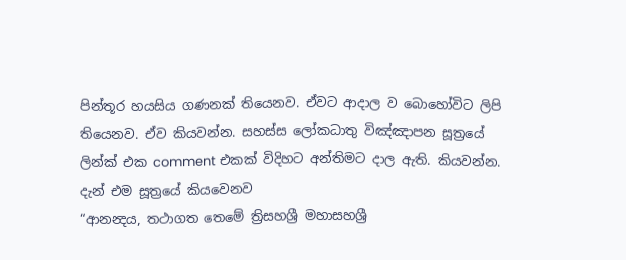පින්තූර හයසිය ගණනක් තියෙනව. ඒවට ආදාල ව බොහෝවිට ලිපි තියෙනව. ඒව කියවන්න. සහස්ස ලෝකධාතු විඤ්ඤාපන සූත්‍රයේ ලින්ක් එක comment එකක් විදිහට අන්තිමට දාල ඇති. කියවන්න.
දැන් එම සූත්‍රයේ කියවෙනව
“ආනන්‍දය, තථාගත තෙමේ ත්‍රිසහශ්‍රී මහාසහශ්‍රී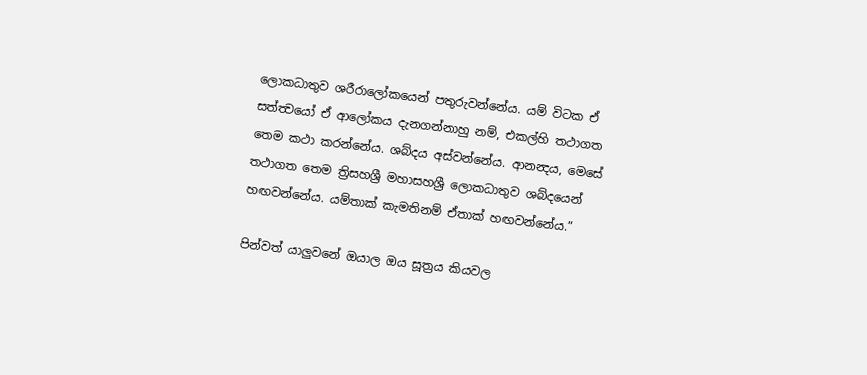ලොකධාතුව ශරීරාලෝකයෙන් පතුරුවන්නේය. යම් විටක ඒ සත්ත්‍වයෝ ඒ ආලෝකය දැනගන්නාහු නම්, එකල්හි තථාගත තෙම කථා කරන්නේය. ශබ්දය අස්වන්නේය. ආනන්‍දය, මෙසේ තථාගත තෙම ත්‍රිසහශ්‍රී මහාසහශ්‍රී ලොකධාතුව ශබ්දයෙන් හඟවන්නේය. යම්තාක් කැමතිනම් ඒතාක් හඟවන්නේය.”

පින්වත් යාලුවනේ ඔයාල ඔය සූත්‍රය කියවල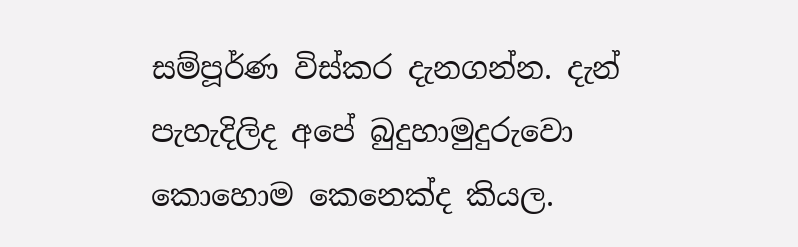සම්පූර්ණ ‍විස්කර දැනගන්න. දැන් පැහැදිලිද අපේ බුදුහාමුදුරුවො කොහොම කෙනෙක්ද කියල.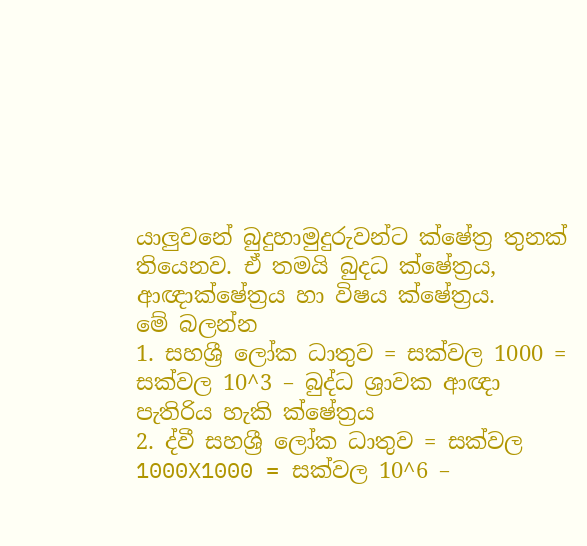යාලුවනේ බුදුහාමුදුරුවන්ට ක්ෂේත්‍ර තුනක් තියෙනව. ඒ තමයි බුදධ ක්ෂේත්‍රය, ආඥාක්ෂේත්‍රය හා විෂය ක්ෂේත්‍රය.
මේ බලන්න
1. සහශ්‍රී ලෝක ධාතුව = සක්වල 1000 = සක්වල 10^3 – බුද්ධ ශ්‍රාවක ආඥා පැතිරිය හැකි ක්ෂේත්‍රය
2. ද්වී සහශ්‍රී ලෝක ධාතුව = සක්වල 1000X1000 = සක්වල 10^6 –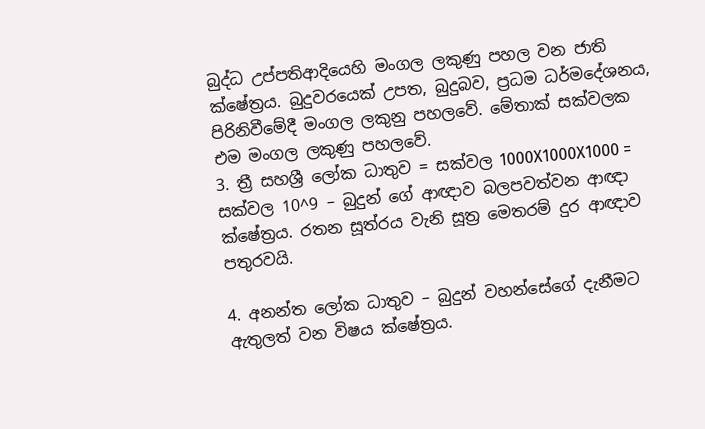බුද්ධ උප්පතිආදියෙහි මංගල ලකුණු පහල වන ජාති ක්ෂේත්‍රය. බුදුවරයෙක් උපත, බුදුබව, ප්‍රධම ධර්මදේශනය, පිරිනිවීමේදී මංගල ලකුනු පහලවේ. මේතාක් සක්වලක එම මංගල ලකුණු පහලවේ.
3. ත්‍රී සහශ්‍රී ලෝක ධාතුව = සක්වල 1000X1000X1000 = සක්වල 10^9 – බුදුන් ගේ ආඥාව බලපවත්වන ආඥා ක්ෂේත්‍රය. රතන සූත්රය වැනි සූත්‍ර මෙතරම් දුර ආඥාව පතුරවයි.

4. අනන්ත ලෝක ධාතුව – බුදුන් වහන්සේගේ දැනීමට ඇතුලත් වන විෂය ක්ෂේත්‍රය.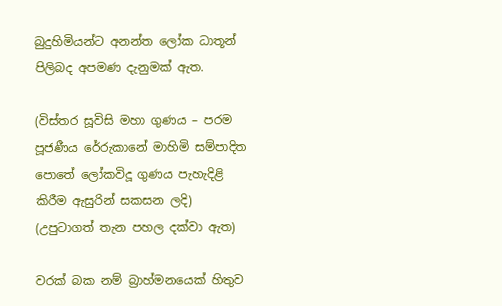බුදුහිමියන්ට අනන්ත ලෝක ධාතූන් පිලිබද අපමණ දැනුමක් ඇත.

(විස්තර සූවිසි මහා ගුණය – පරම පූජණීය රේරුකානේ මාහිමි සම්පාදිත පොතේ ලෝකවිදූ ගුණය පැහැදිළි කිරීම ඇසුරින් සකසන ලදි) (උපුටාගත් තැන පහල දක්වා ඇත)

වරක් බක නම් බ්‍රාහ්මනයෙක් හිතුව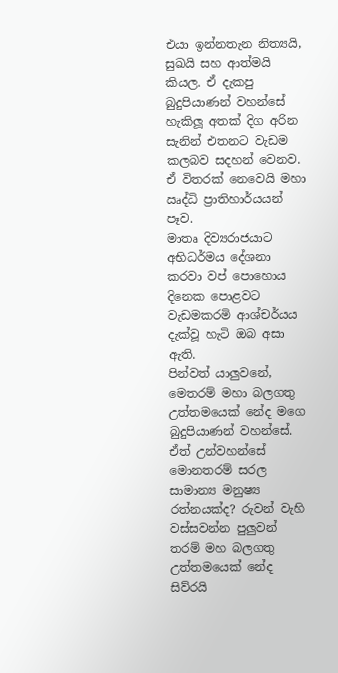එයා ඉන්නතැන නිත්‍යයි, සුඛයි සහ ආත්මයි කියල. ඒ දැකපු බුදුපියාණන් වහන්සේ හැකිලූ අතක් දිග අරින සැනින් එතනට වැඩම කලබව සදහන් වෙනව. ඒ විතරක් නෙවෙයි මහා ඍද්ධි ප්‍රාතිහාර්යයන් පෑව.
මාතෘ දිව්‍යරාජයාට අභිධර්මය දේශනා කරවා වප් පොහොය දිනෙක පොළවට වැඩමකරමි ආශ්චර්යය දැක්වූ හැටි ඔබ අසා ඇති.
පින්වත් යාලුවනේ, මෙතරම් මහා බලගතු උත්තමයෙක් නේද මගෙ බුදුපියාණන් වහන්සේ. ඒත් උන්වහන්සේ මොනතරම් සරල සාමාන්‍ය මනුෂ්‍ය රත්නයක්ද? රුවන් වැහි වස්සවන්න පුලුවන් තරම් මහ බලගතු උත්තමයෙක් නේද සිව්රයි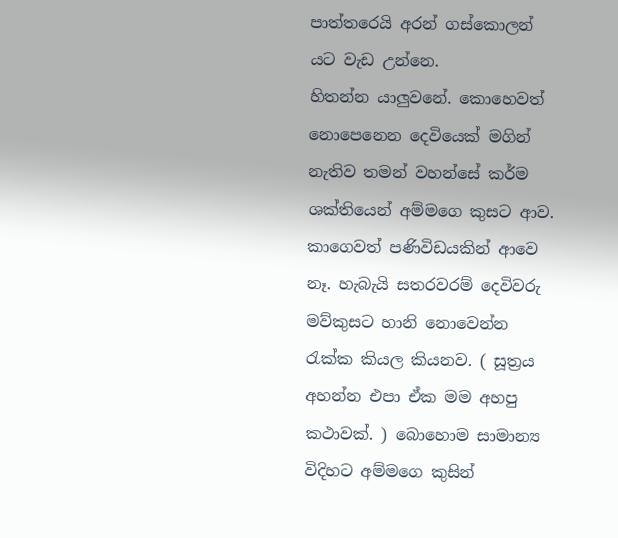පාත්තරෙයි අරන් ගස්කොලන් යට වැඩ උන්නෙ.
හිතන්න යාලුවනේ. කොහෙවත් නොපෙනෙන දෙවියෙක් මගින් නැතිව තමන් වහන්සේ කර්ම ශක්තියෙන් අම්මගෙ කුසට ආව. කාගෙවත් පණිවිඩයකින් ආවෙ නෑ. හැබැයි සතරවරම් දෙවිවරු මව්කුසට හානි නොවෙන්න රැක්ක කියල කියනව. ( සූත්‍රය අහන්න එපා ඒක මම අහපු කථාවක්. ) බොහොම සාමාන්‍ය විදිහට අම්මගෙ කුසින්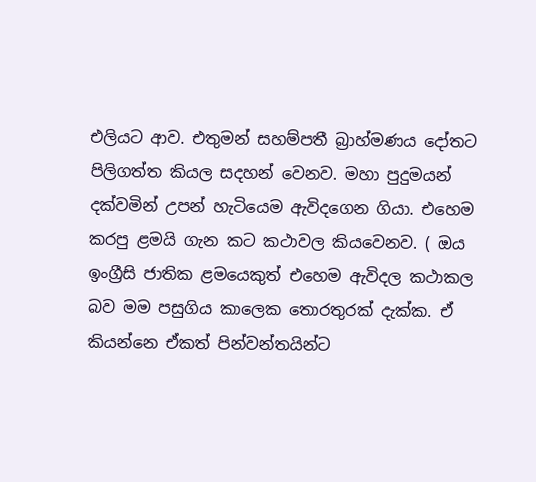එලියට ආව. එතුමන් සහම්පතී බ්‍රාහ්මණය දෝතට පිලිගත්ත කියල සදහන් වෙනව. මහා පුදුමයන් දක්වමින් උපන් හැටියෙම ඇවිදගෙන ගියා. එහෙම කරපු ළමයි ගැන කට කථාවල කියවෙනව. ( ඔය ඉංග්‍රීසි ජාතික ළමයෙකුත් එහෙම ඇවිදල කථාකල බව මම පසුගිය කාලෙක තොරතුරක් දැක්ක. ඒ කියන්නෙ ඒකත් පින්වන්තයින්ට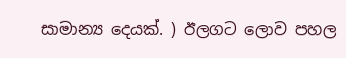සාමාන්‍ය දෙයක්. ) ඊලග‍ට ලොව පහල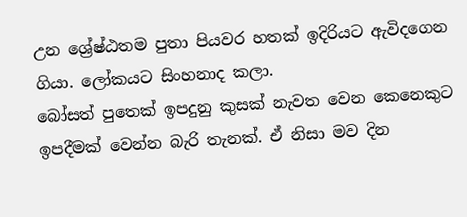උන ශ්‍රේෂ්ඨතම පුතා පියවර හතක් ඉදිරියට ඇවිදගෙන ගියා. ලෝකයට සිංහනාද කලා.
බෝසත් පුතෙක් ඉපදුනු කුසක් නැවත වෙන කෙනෙකුට ඉපදීමක් වෙන්න බැරි තැනක්. ඒ නිසා මව දින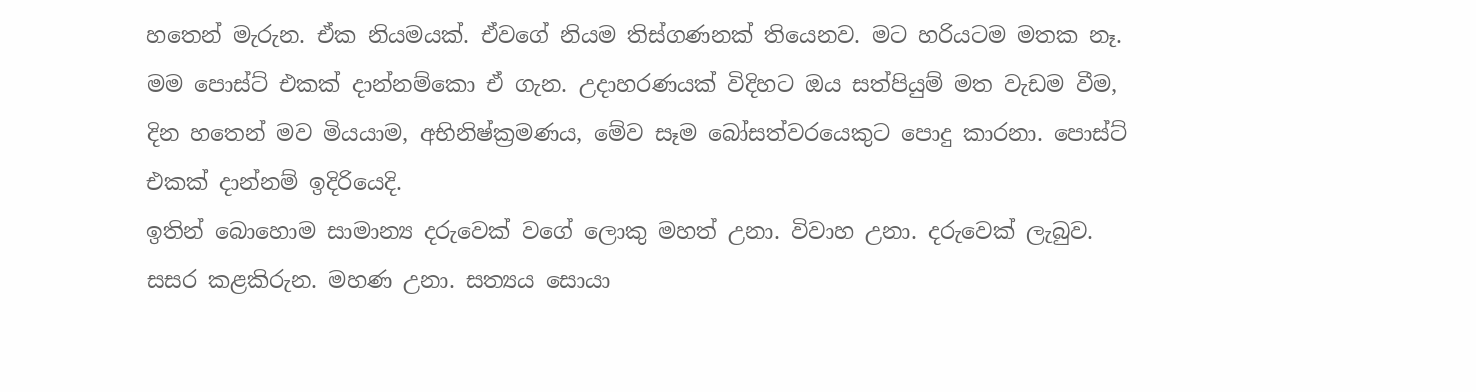හතෙන් මැරුන. ඒක නියමයක්. ඒවගේ නියම තිස්ගණනක් තියෙනව. මට හරියටම මතක නෑ. මම පොස්ට් එකක් දාන්නම්කො ඒ ගැන. උදාහරණයක් විදිහට ඔය සත්පියුම් මත වැඩම වීම, දින හතෙන් මව මියයාම, අභිනිෂ්ක්‍රමණය, මේව සෑම බෝසත්වරයෙකුට පොදු කාරනා. පොස්ට් එකක් දාන්නම් ඉදිරියෙදි.
ඉතින් බොහොම සාමාන්‍ය දරුවෙක් වගේ ලොකු මහත් උනා. විවාහ උනා. දරුවෙක් ලැබුව. සසර කළකිරුන. මහණ උනා. සත්‍යය සොයා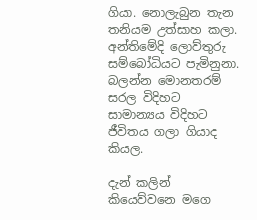ගියා. නොලැබුන තැන තනියම උත්සාහ කලා. අන්තිමේදි ලොව්තුරු සම්බෝධියට පැමිනුනා. බලන්න මොනතරම් සරල විදිහට සාමාන්‍යය විදිහට ජීවිතය ගලා ගියාද කියල.

දැන් කලින් කියෙව්වනෙ මගෙ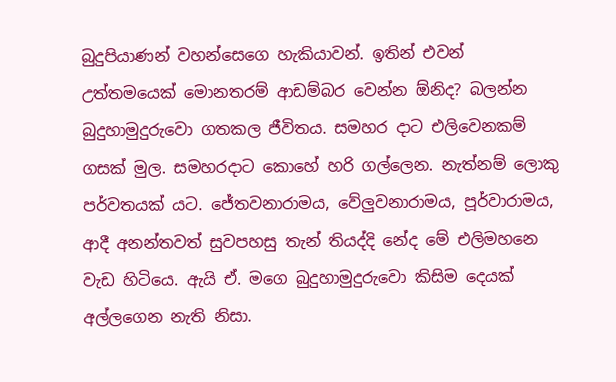බුදුපියාණන් වහන්සෙගෙ හැකියාවන්. ඉතින් එවන් උත්තමයෙක් මොනතරම් ආඩම්බර වෙන්න ඕනිද? බලන්න බුදුහාමුදුරුවො ගතකල ජීවිතය. සමහර දාට එලිවෙනකම් ගසක් මුල. සමහරදාට කොහේ හරි ගල්ලෙන. නැත්නම් ලොකු පර්වතයක් යට. ජේතවනාරාමය, වේලුවනාරාමය, පූර්වාරාමය, ආදී අනන්තවත් සුවපහසු තැන් තියද්දි නේද මේ එලිමහනෙ වැඩ හිටියෙ. ඇයි ඒ. මගෙ බුදුහාමුදුරුවො කිසිම දෙයක් අල්ලගෙන නැති නිසා.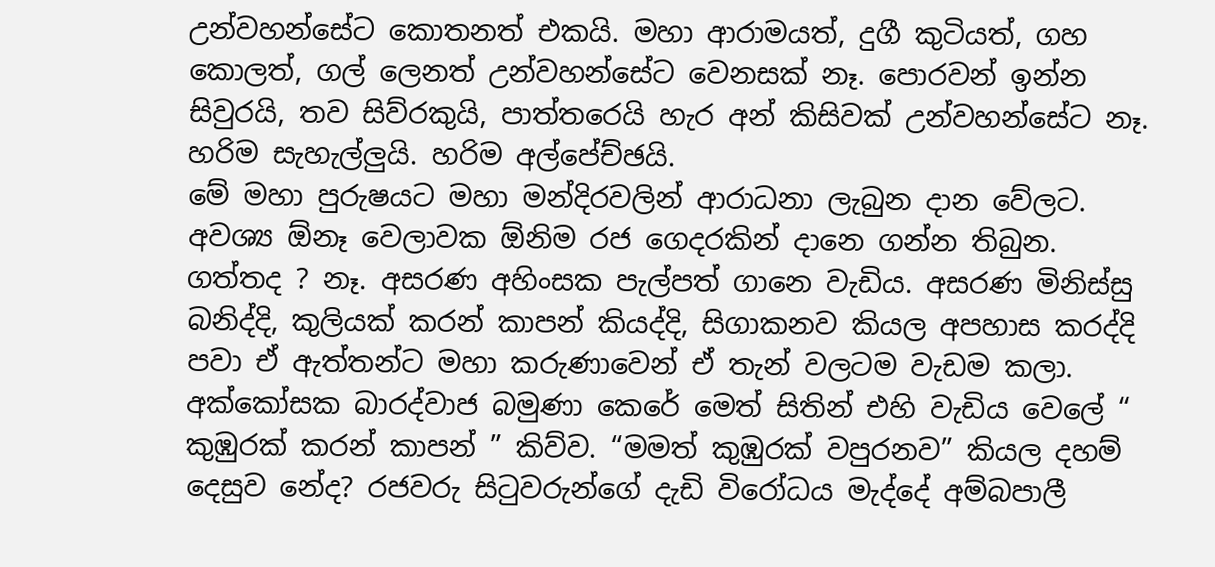උන්වහන්සේට කොතනත් එකයි. මහා ආරාමයත්, දුගී කුටියත්, ගහ කොලත්, ගල් ලෙනත් උන්වහන්සේට වෙනසක් නෑ. පොරවන් ඉන්න සිවුරයි, තව සිව්රකුයි, පාත්තරෙයි හැර අන් කිසිවක් උන්වහන්සේට නෑ. හරිම සැහැල්ලුයි. හරිම අල්පේච්ඡයි.
මේ මහා පුරුෂයට මහා මන්දිරවලින් ආරාධනා ලැබුන දාන වේලට. අවශ්‍ය ඕනෑ වෙලාවක ඕනිම රජ ගෙදරකින් දානෙ ගන්න තිබුන. ගත්තද ? නෑ. අසරණ අහිංසක පැල්පත් ගානෙ වැඩිය. අසරණ මිනිස්සු බනිද්දි, කුලියක් කරන් කාපන් කියද්දි, සිගාකනව කියල අපහාස කරද්දි පවා ඒ ඇත්තන්ට මහා කරුණාවෙන් ඒ තැන් වලටම වැඩම කලා. අක්කෝසක බාරද්වාජ බමුණා කෙරේ මෙත් සිතින් එහි වැඩිය වෙලේ “ කුඹුරක් කරන් කාපන් ” කිව්ව. “මමත් කුඹුරක් වපුරනව” කියල දහම් දෙසුව නේද? රජවරු සිටුවරුන්ගේ දැඩි විරෝධය මැද්දේ අම්බපාලී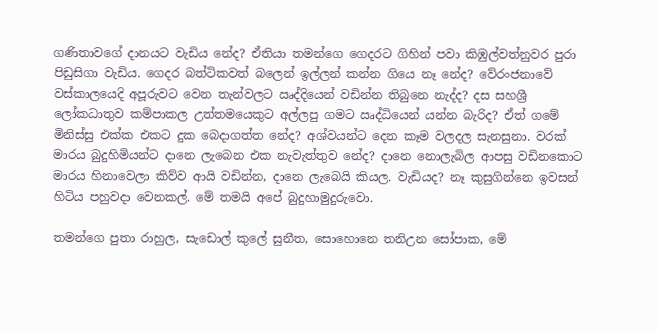ගණිතාවගේ දානයට වැඩිය නේද? ඒතියා තමන්ගෙ ගෙදරට ගිහින් පවා කිඹුල්වත්නුවර පුරා පිඩුසිගා වැඩිය. ගෙදර බත්ටිකවත් බලෙන් ඉල්ලන් කන්න ගියෙ නෑ නේද? වේරංජනාවේ වස්කාලයෙදි අපූරුවට වෙන තැන්වලට ඍද්දියෙන් වඩින්න තිබුනෙ නැද්ද? දස සහශ්‍රී ලෝකධාතුව කම්පාකල උත්තමයෙකුට අල්ලපු ගමට ඍද්ධියෙන් යන්න බැරිද? ඒත් ගමේ මිනිස්සු එක්ක එකට දුක බෙදාගත්ත නේද? අශ්වයන්ට දෙන කෑම වලදල සැනසුනා. වරක් මාරය බුදුහිමියන්ට දානෙ ලැබෙන එක නැවැත්තුව නේද? දානෙ නොලැබිල ආපසු වඩිනකොට මාරය හිනාවෙලා කිව්ව ආයි වඩින්න, දානෙ ලැබෙයි කියල. වැඩියද? නෑ කුසුගින්නෙ ඉවසන් හිටිය පහුවදා වෙනකල්. මේ තමයි අපේ බුදුහාමුදුරුවො.

තමන්ගෙ පුතා රාහුල, සැඩොල් කුලේ සුනීත, සොහොනෙ තනිඋන සෝපාක, මේ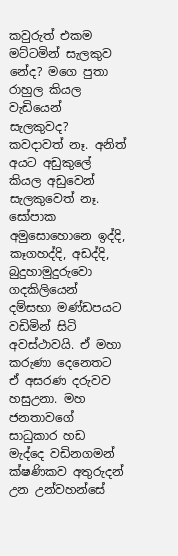කවුරුත් එකම මට්ටමින් සැලකුව නේද? මගෙ පුතා රාහුල කියල වැඩියෙන් සැලකුවද? කවදාවත් නෑ. අනිත් අයට අඩුකුලේ කියල අඩුවෙන් සැලකුවෙත් නෑ. සෝපාක අමුසොහොනෙ ඉද්දි, කෑගහද්දි, අඩද්දි, බුදුහාමුදුරුවො ගදකිලියෙන් දම්සභා මණ්ඩපයට වඩිමින් සිටි අවස්ථාවයි. ඒ මහා කරුණා දෙනෙතට ඒ අසරණ දරුවව හසුඋනා. මහ ජනතාවගේ සාධුකාර හඩ මැද්දෙ වඩිනගමන් ක්ෂණිකව අතුරුදන් උන උන්වහන්සේ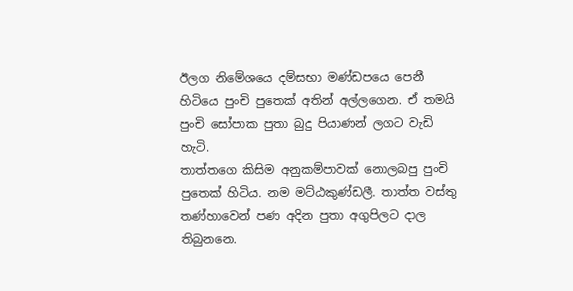ඊලග නිමේශයෙ දම්සභා මණ්ඩපයෙ පෙනී හිටියෙ පුංචි පුතෙක් අතින් අල්ලගෙන. ඒ තමයි පුංචි සෝපාක පුතා බුදු පියාණන් ලගට වැඩි හැටි.
තාත්තගෙ කිසිම අනුකම්පාවක් නොලබපු පුංචි පුතෙක් හිටිය. නම මට්ඨකුණ්ඩලී. තාත්ත වස්තු තණ්හාවෙන් පණ අදින පුතා අගුපිලට දාල තිබුනනෙ.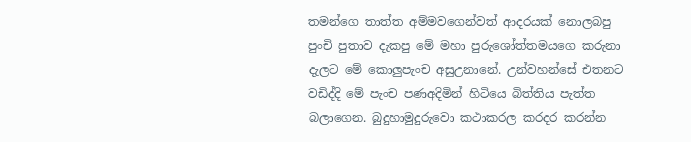තමන්ගෙ තාත්ත අම්මවගෙන්වත් ආදරයක් නොලබපු පුංචි පුතාව දැකපු මේ මහා පුරුශෝත්තමයගෙ කරුනා දැලට මේ කොලුපැංච අසුඋනානේ. උන්වහන්සේ එතනට වඩිද්දි මේ පැංච පණඅදිමින් හිටියෙ බිත්තිය පැත්ත බලාගෙන. බුදුහාමුදුරුවො කථාකරල කරදර කරන්න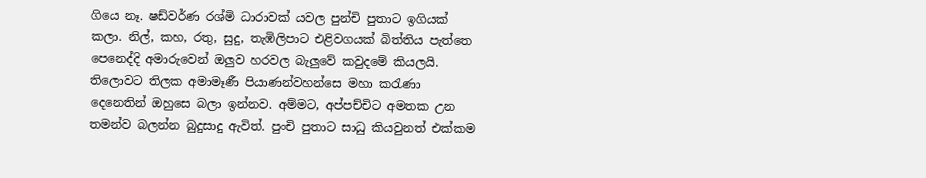ගියෙ නෑ. ෂඩ්වර්ණ රශ්මි ධාරාවක් යවල පුන්චි පුතාට ඉගියක් කලා. නිල්, කහ, රතු, සුදු, තැඹිලිපාට එළිවගයක් බිත්තිය පැත්තෙ පෙනෙද්දි අමාරුවෙන් ඔලුව හරවල බැලුවේ කවුදමේ කියලයි. තිලොවට තිලක අමාමෑණී පියාණන්වහන්සෙ මහා කරැණා දෙනෙතින් ඔහුසෙ බලා ඉන්නව. අම්මට, අප්පච්චිට අමතක උන තමන්ව බලන්න බුදුසාදු ඇවිත්. පුංචි පුතාට සාධු කියවුනත් එක්කම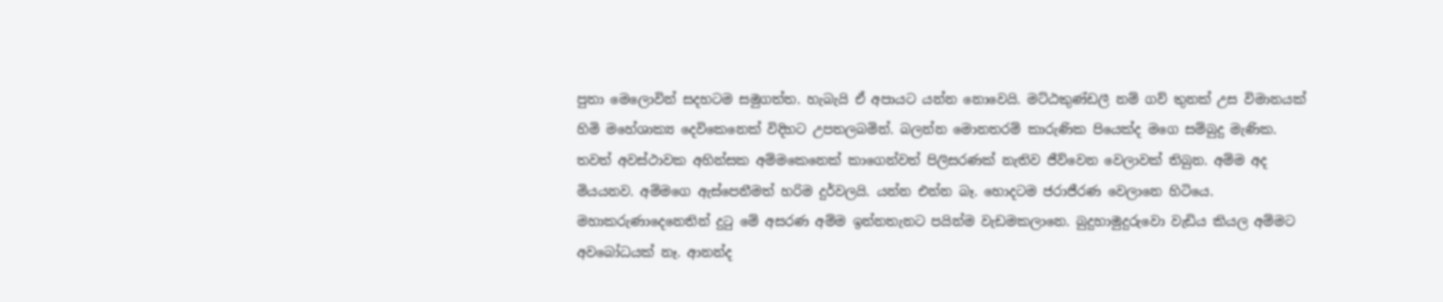පුතා මෙලොවින් සදහටම සමුගත්ත. හැබැයි ඒ අපායට යන්න නොවෙයි. මට්ඨකුණ්ඩලී නම් ගව් තුනක් උස විමානයක් හිමි මහේශාක්‍ය දෙවිකෙනෙක් විදිහට උපතලබමින්. බලන්න මොනතරම් කාරුණික පියෙක්ද මගෙ සම්බුදු මැණික.
තවත් අවස්ථාවක අහින්සක අම්මකෙනෙක් කාගෙන්වත් පිලිසරණක් නැතිව ජීව්වෙන වෙලාවක් තිබුන. අම්ම අද මියයනව. අම්මගෙ ඇස්පෙනීමත් හරිම දුර්වලයි. යන්න එන්න බෑ. හොදටම ජරාජීරණ වෙලානෙ හිටියෙ. මහාකරුණාදෙනෙතින් දුටු මේ අසරණ අම්ම ඉන්නතැනට පයින්ම වැඩමකලානෙ. බුදුහාමුදුරුවො වැඩිය කියල අම්මට අවබෝධයක් නෑ. ආනන්ද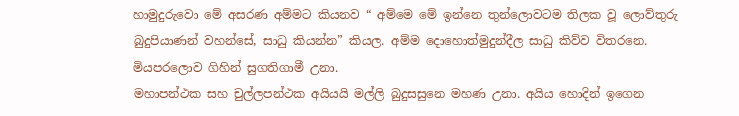හාමුදුරුවො මේ අසරණ අම්මට කියනව “ අම්මෙ මේ ඉන්නෙ තුන්ලොවටම තිලක වූ ලොව්තුරු බුදුපියාණන් වහන්සේ, සාධු කියන්න” කියල. අම්ම දොහොත්මුදුන්දීල සාධු කිව්ව විතරනෙ. මියපරලොව ගිහින් සුගතිගාමී උනා.
මහාපන්ථක සහ චුල්ලපන්ථක අයියයි මල්ලි බුදුසසුනෙ මහණ උනා. අයිය හොදින් ඉගෙන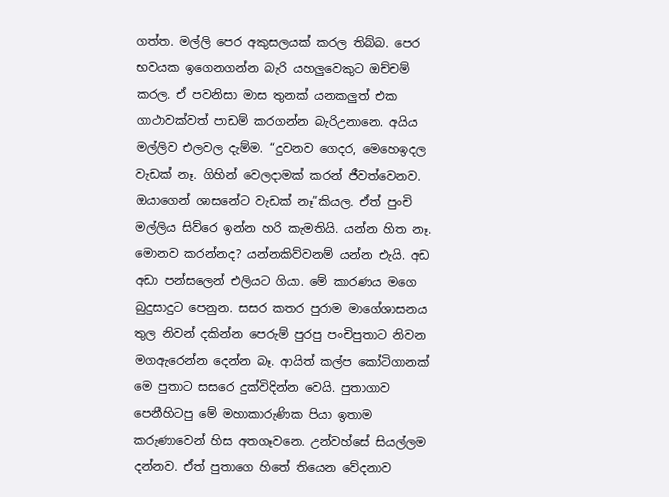ගත්ත. මල්ලි පෙර අකුසලයක් කරල තිබ්බ. පෙර භවයක ඉගෙනගන්න බැරි යහලුවෙකුට ඔච්චම් කරල. ඒ පවනිසා මාස තුනක් යනකලුත් එක ගාථාවක්වත් පාඩම් කරගන්න බැරිඋනානෙ. අයිය මල්ලිව එලවල දැම්ම. “දුවනව ගෙදර, මෙහෙඉදල වැඩක් නෑ. ගිහින් වෙලදාමක් කරන් ජීවත්වෙනව. ඔයාගෙන් ශාසනේට වැඩක් නෑ”කියල. ඒත් පුංචි මල්ලිය සිව්රෙ ඉන්න හරි කැමතියි. යන්න හිත නෑ. මොනව කරන්නද? යන්නකිව්වනම් යන්න එැයි. අඩ අඩා පන්සලෙන් එලියට ගියා. මේ කාරණය මගෙ බුදුසාදුට පෙනුන. සසර කතර පුරාම මාගේශාසනය තුල නිවන් දකින්න පෙරුම් පුරපු පංචිපුතාට නිවන ම‍ගඇරෙන්න දෙන්න බෑ. ආයිත් කල්ප කෝටිගානක් මෙ පුතාට සසරෙ දුක්විදින්න වෙයි. පුතාගාව පෙනීහිටපු මේ මහාකාරුණික පියා ඉතාම කරුණාවෙන් හිස අතගෑවනෙ. උන්වහ්සේ සියල්ලම දන්නව. ඒත් පුතාගෙ හිතේ තියෙන වේදනාව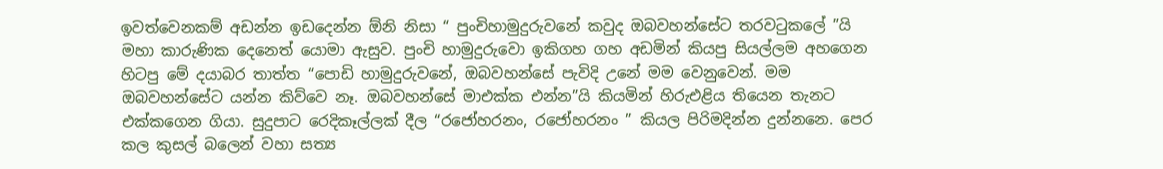ඉවත්වෙනකම් අඩන්න ඉඩදෙන්න ඕනි නිසා “ පුංචිහාමුදුරුවනේ කවුද ඔබවහන්සේට තරවටුකලේ ”යි මහා කාරුණික දෙනෙත් යොමා ඇසුව. පුංචි හාමුදුරුවො ඉකිගහ ගහ අඩමින් කියපු සියල්ලම අහගෙන හිටපු මේ දයාබර තාත්ත “පොඩි හාමුදුරුවනේ, ඔබවහන්සේ පැවිදි උනේ මම වෙනුවෙන්. මම ඔබවහන්සේට යන්න කිව්වෙ නෑ. ඔබවහන්සේ මාඑක්ක එන්න”යි කියමින් හිරුඑළිය තියෙන තැනට එක්කගෙන ගියා. සුදුපාට රෙදිකෑල්ලක් දීල “රජෝහරනං, රජෝහරනං ” කියල පිරිමදින්න දුන්නනෙ. පෙර කල කුසල් බලෙන් වහා සත්‍ය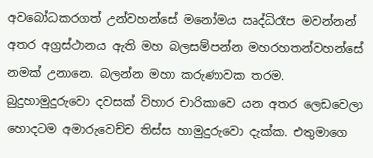අවබෝධකරගත් උන්වහන්සේ මනෝමය ඍද්ධිරෑප මවන්නන් අතර අග්‍රස්ථානය ඇති මහ බලසම්පන්න මහරහතන්වහන්සේ නමක් උනානෙ. බලන්න මහා කරුණාවක තරම.
බුදුහාමුදුරුවො දවසක් විහාර චාරිකාවෙ යන අතර ලෙඩවෙලා හොදටම අමාරුවෙච්ච තිස්ස හාමුදුරුවො දැක්ක. එතුමාගෙ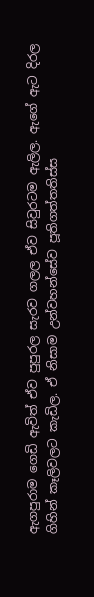ඇගපුරාම ගෙඩි ඇවිත් ඒව පුපුරල සැරව ගලල ඒව සිවුරටම ඇලිල. ඇගේ ඇට දිරල ගිහින් කෑලිවලට කැඩිල. ඒ නිසාම උන්වහන්සේව පූතිගත්තතිස්ස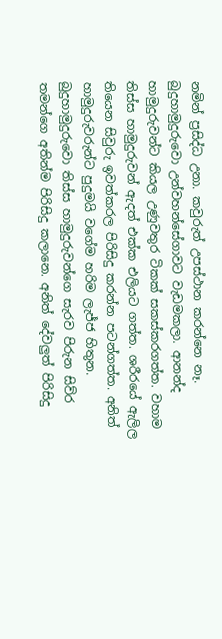නමින් ප්‍රසිද්ධ උනා. කවුරුත් උපස්ථාන කරන්නෙ නෑ. බුදුහාමුදුරුවො උන්වහන්සේගාවට වැඩමකලා. ආනන්ද හාමුදුරුවන්ට කියල උණුවතුර ටිකක් සකස්කරගත්ත. වහාම තිස්ස හාමුදුරුවන් ඇදත් එක්ක එලියට ගත්ත. ශරීරයේ ඇලිල තියෙන සිවුරු ඉවත්කරල පිරිසිදු කරන්න පටන්ගත්ත. අනිත් හාමුදුරුවරුන්ට පුදුමයි වගේම හරිම ලැජ්ජ හිතුන. බුදුහාමුදුරුවො තිස්ස හාමුදුරුවන්ගෙ සැරව පිරුන සිව්ර තමන්ගෙ අතින්ම පිරිසිදු කලානෙ. අනිත් දේවලුත් පිරිසිදු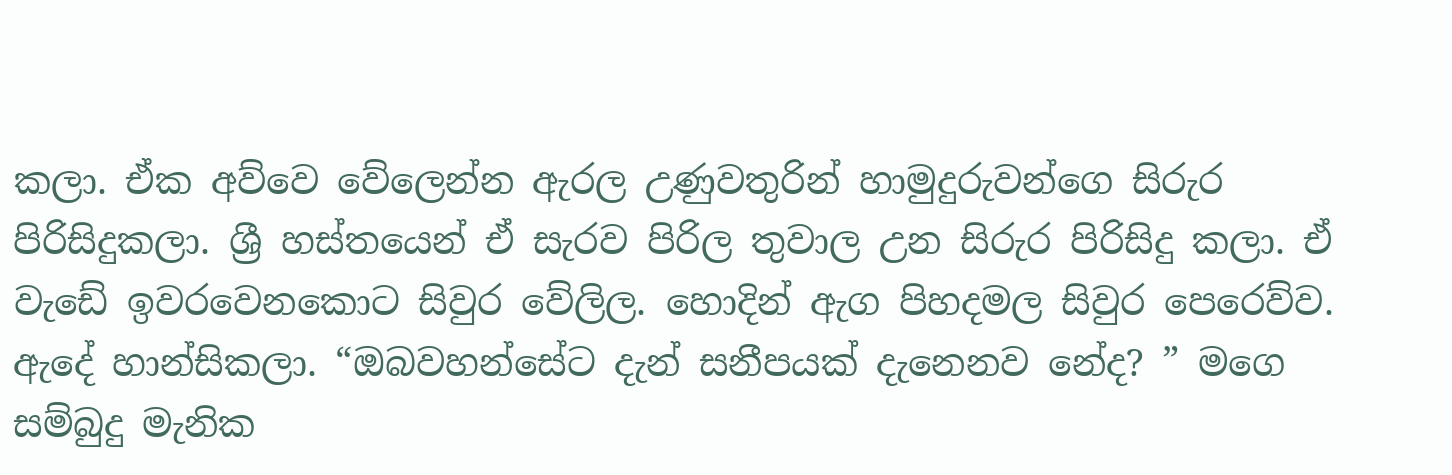කලා. ඒක අව්වෙ වේලෙන්න ඇරල උණුවතුරින් හාමුදුරුවන්ගෙ සිරුර පිරිසිදුකලා. ශ්‍රී හස්තයෙන් ඒ සැරව පිරිල තුවාල උන සිරුර පිරිසිදු කලා. ඒ වැඩේ ඉවරවෙනකොට සිවුර වේලිල. හොදින් ඇග පිහදමල සිවුර පෙරෙව්ව. ඇදේ හාන්සිකලා. “ඔබවහන්සේට දැන් සනීපයක් දැනෙනව නේද? ” මගෙ සම්බුදු මැනික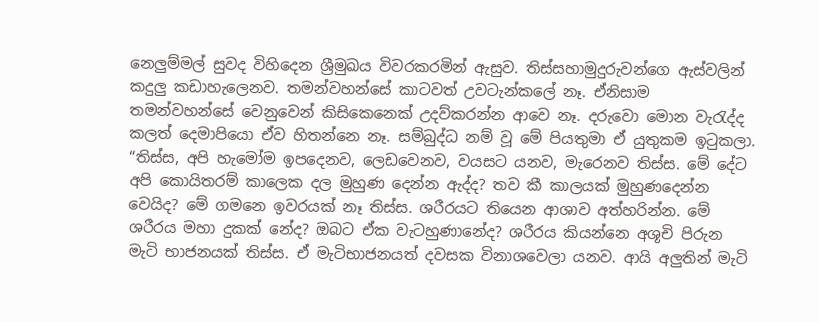නෙලුම්මල් සුවද විහිදෙන ශ්‍රීමුඛය විවරකරමින් ඇසුව. තිස්සහාමුදුරුවන්ගෙ ඇස්වලින් කදුලු කඩාහැලෙනව. තමන්වහන්සේ කාටවත් උවටැන්කලේ නෑ. ඒනිසාම තමන්වහන්සේ වෙනුවෙන් කිසිකෙනෙක් උදව්කරන්න ආවෙ නෑ. දරුවො මොන වැරැද්ද කලත් දෙමාපියො ඒව හිතන්නෙ නෑ. සම්බුද්ධ නම් වූ මේ පියතුමා ඒ යුතුකම ඉටුකලා. “තිස්ස, අපි හැමෝම ඉපදෙනව, ලෙඩවෙනව, වයසට යනව, මැරෙනව තිස්ස. මේ දේට අපි කොයිතරම් කාලෙක දල මුහුණ දෙන්න ඇද්ද? තව කී කාලයක් මුහුණදෙන්න වෙයිද? මේ ගමනෙ ඉවරයක් නෑ තිස්ස. ශරීරයට තියෙන ආශාව අත්හරින්න. මේ ශරීරය මහා දුකක් නේද? ඔබට ඒක වැටහුණානේද? ශරීරය කියන්නෙ අශූචි පිරුන මැටි භාජනයක් තිස්ස. ඒ මැටිභාජනයත් දවසක විනාශවෙලා යනව. ආයි අලුතින් මැටි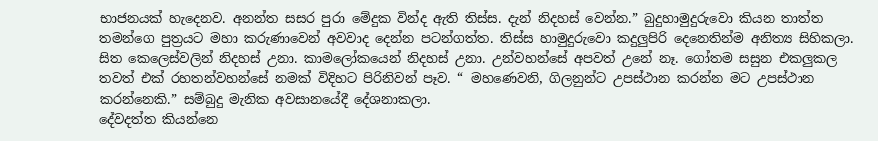භාජනයක් හැදෙනව. අනන්ත සසර පුරා මේදුක වින්ද ඇති තිස්ස. දැන් නිදහස් වෙන්න.” බුදුහාමුදුරුවො කියන තාත්ත තමන්ගෙ පුත්‍රයට මහා කරුණාවෙන් අවවාද දෙන්න පටන්ගත්ත. තිස්ස හාමුදුරුවො කදුලුපිරි දෙනෙතින්ම අනිත්‍ය සිහිකලා. සිත කෙලෙස්වලින් නිදහස් උනා. කාමලෝකයෙන් නිදහස් උනා. උන්වහන්සේ අපවත් උනේ නෑ. ගෝතම සසුන එකලුකල තවත් එක් රහතන්වහන්සේ නමක් විදිහට පිරිනිවන් පෑව. “ මහණෙවනි, ගිලනුන්ට උපස්ථාන කරන්න මට උපස්ථාන කරන්නෙකි.” සම්බුදු මැනික අවසානයේදී දේශනාකලා.
දේවදත්ත කියන්නෙ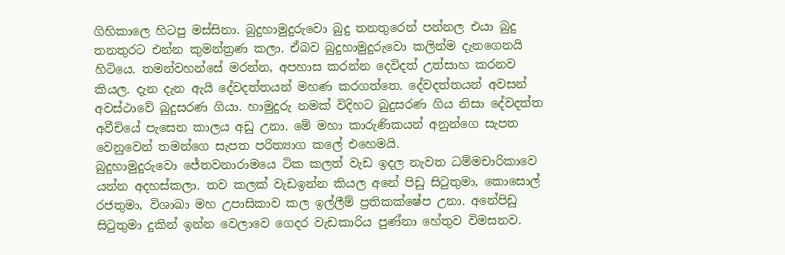ගිහිකාලෙ හිටපු මස්සිනා. බුදුහාමුදුරුවො බුදු තනතුරෙන් පන්නල එයා බුදු තනතුරට එන්න කුමන්ත්‍රණ කලා. ඒබව බුදුහාමුදුරුවො කලින්ම දැනගෙනයි හිටියෙ. තමන්වහන්සේ මරන්න, අපහාස කරන්න දෙවිදත් උත්සාහ කරනව කියල. දැන දැන ඇයි දේවදත්තයන් මහණ කරගත්තෙ. දේවදත්තයන් අවසන් අවස්ථාවේ බුදුසරණ ගියා. හාමුදුරු නමක් විදිහට බුදුසරණ ගිය නිසා දේවදත්ත අවීචියේ පැසෙන කාලය අඩු උනා. මේ මහා කාරුණිකයන් අනුන්ගෙ සැපත වෙනුවෙන් තමන්ගෙ සැපත පරිත්‍යාග කලේ එහෙමයි.
බුදුහාමුදුරුවො ජේතවනාරාමයෙ ටික කලත් වැඩ ඉදල නැවත ධම්මචාරිකාවෙ යන්න අදහස්කලා. තව කලක් වැඩඉන්න කියල අනේ පිඩු සිටුතුමා, කොසොල් රජතුමා, විශාඛා මහ උපාසිකාව කල ඉල්ලීම් ප්‍රතිකක්ෂේප උනා. අනේපිඩු සිටුතුමා දුකින් ඉන්න වෙලාවෙ ගෙදර වැඩකාරිය පුණ්නා හේතුව විමසනව.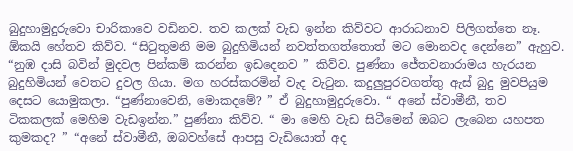බුදුහාමුදුරුවො චාරිකාවෙ වඩිනව. තව කලක් වැඩ ඉන්න කිව්වට ආරාධනාව පිලිගත්‍තෙ නෑ. ඕකයි හේතව කිව්ව. “සිටුතුමනි මම බුදුහිමියන් නවත්තගත්තොත් මට මොනවද දෙන්නෙ” ඇහුව. “නුඹ දාසි බවින් මුදවල පින්කම් කරන්න ඉඩදෙනව ” කිව්ව. පුණ්නා ජේතවනාරාමය හැරයන බුදුහිමියන් වෙතට දුවල ගියා. මග හරස්කරමින් වැද වැටුන. කදුලුපුරව‍ගත්තු ඇස් බුදු මුවපියුම දෙසට යොමුකලා. “පුණ්නාවෙනි, මොකදමේ? ” ඒ බුදුහාමුදුරුවො. “ අනේ ස්වාමීනී, තව ටිකකලක් මෙහිම වැඩඉන්න.” පුණ්නා කිව්ව. “ මා මෙහි වැඩ සිටීමෙන් ‍ඔබට ලැබෙන යහපත කුමකද? ” “අනේ ස්වාමීනී, ඔබවහ්සේ ආපසු වැඩියොත් අද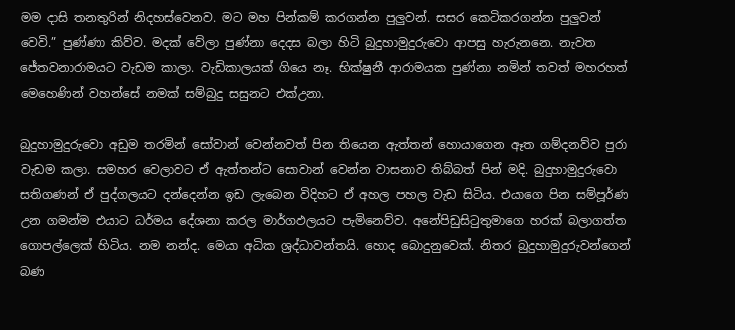මම දාසි තනතුරින් නිදහස්වෙනව. මට මහ පින්කම් කරගන්න පුලුවන්. සසර කෙටිකරගන්න පුලුවන් වෙවි.” පුණ්ණා කිව්ව. මදක් වේලා පුණ්නා දෙදස බලා හිටි බුදුහාමුදුරුවො ආපසු හැරුනනෙ. නැවත ජේතවනාරාමයට වැඩම කාලා. වැඩිකාලයක් ගියෙ නෑ. භික්ෂුනී ආරාමයක පුණ්නා නමින් තවත් මහරහත් මෙහෙණින් වහන්සේ නමක් සම්බුදු සසුනට එක්උනා.

බුදුහාමුදුරුවො අඩුම තරමින් සෝවාන් වෙන්නවත් පින තියෙන ඇත්තන් හොයාගෙන ඈත ගම්දනව්ව පුරා වැඩම කලා. සමහර වෙලාවට ඒ ඇත්තන්ට සොවාන් වෙන්න වාසනාව තිබ්බත් පින් මදි. බුදුහාමුදුරුවො සතිගණන් ඒ පුද්ගලයට දන්දෙන්න ඉඩ ලැබෙන විදිහට ඒ අහල පහල වැඩ සිටිය. එයාගෙ පින සම්පූර්ණ උන ගමන්ම එයාට ධර්මය දේශනා කරල මාර්ගඵලයට පැමිනෙව්ව. අනේපිඩුසිටුතුමාගෙ හරක් බලාගත්ත ගොපල්ලෙක් හිටිය. නම නන්ද. මෙයා අධික ශ්‍රද්ධාවන්තයි. හොද බොදුනුවෙක්. නිතර බුදුහාමුදුරුවන්ගෙන් බණ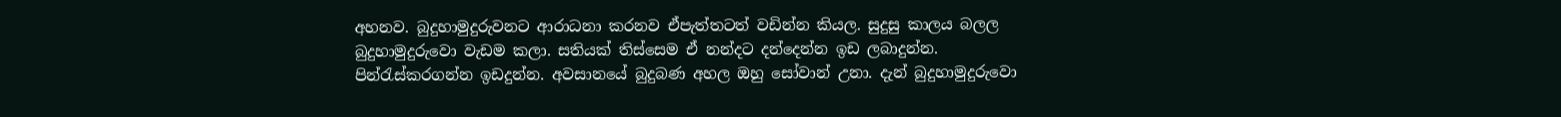අහනව. බුදුහාමුදුරුවනට ආරාධනා කරනව ඒපැත්තටත් වඩින්න කියල. සුදුසු කාලය බලල බුදුහාමුදුරුවො වැඩම කලා. සතියක් තිස්සෙම ඒ නන්දට දන්දෙන්න ඉඩ ලබාදුන්න. පින්රැස්කරගන්න ඉඩදුන්න. අවසානයේ බුදුබණ අහල ඔහු සෝවාන් උනා. දැන් බුදුහාමුදුරුවො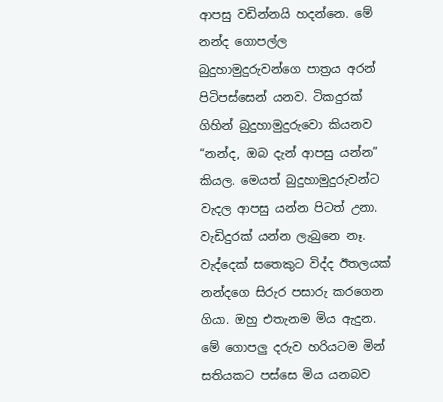ආපසු වඩින්නයි හදන්නෙ. මේ නන්ද ගොපල්ල බුදුහාමුදුරුවන්ගෙ පාත්‍රය අරන් පිටිපස්සෙන් යනව. ටිකදුරක් ගිහින් බුදුහාමුදුරුවො කියනව “නන්ද, ඔබ දැන් ආපසු යන්න” කියල. මෙයත් බුදුහාමුදුරුවන්ට වැදල ආපසු යන්න පිටත් උනා. වැඩිදුරක් යන්න ලැබුනෙ නෑ. වැද්දෙක් සතෙකුට විද්ද ඊතලයක් නන්දගෙ සිරුර පසාරු කරගෙන ගියා. ඔහු එතැනම මිය ඇදුන.
මේ ගොපලු දරුව හරියටම මින් සතියකට පස්සෙ මිය යනබව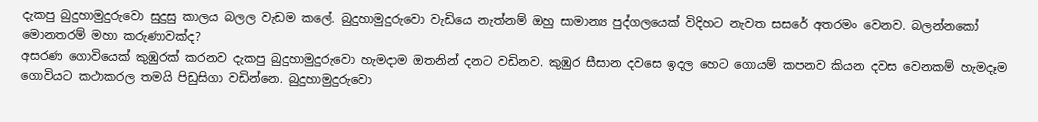දැකපු බුදුහාමුදුරුවො සුදුසු කාලය බලල වැඩම කලේ. බුදුහාමුදුරුවො වැඩියෙ නැත්නම් ඔහු සාමාන්‍ය පුද්ගලයෙක් විදිහට නැවත සසරේ අතරමං වෙනව. බලන්නකෝ මොනතරම් මහා කරුණාවක්ද?
අසරණ ගොවියෙක් කුඹුරක් කරනව දැකපු බුදුහාමුදුරුවො හැමදාම ඔතනින් දනට වඩිනව. කුඹුර සීසාන දවසෙ ඉදල හෙට ගොයම් කපනව කියන දවස වෙනකම් හැමදෑම ගොවියට කථාකරල තමයි පිඩුසිගා වඩින්නෙ. බුදුහාමුදුරුවො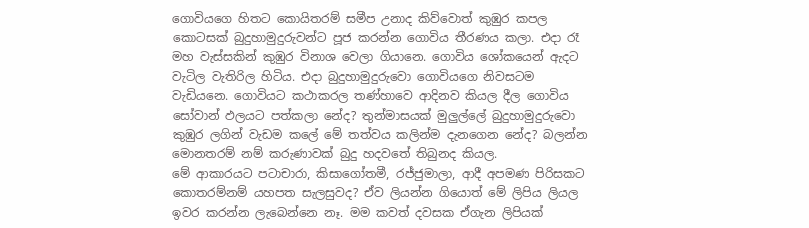ගොවියගෙ හිතට කොයිතරම් සමීප උනාද කිව්වොත් කුඹුර කපල කොටසක් බුදුහාමුදුරුවන්ට පූජ කරන්න ගොවිය තීරණය කලා. එදා රෑ මහ වැස්සකින් කුඹුර විනාශ වෙලා ගියානෙ. ගොවිය ශෝකයෙන් ඇදට වැටිල වැතිරිල හිටිය. එදා බුදුහාමුදුරුවො ගොවියගෙ නිවසටම වැඩියනෙ. ගොවියට කථාකරල තණ්හාවෙ ආදිනව කියල දීල ගොවිය සෝවාන් ඵලයට පත්කලා නේද? තුන්මාසයක් මුලුල්ලේ බුදුහාමුදුරුවො කුඹුර ලගින් වැඩම කලේ මේ තත්වය කලින්ම දැනගෙන නේද? බලන්න මොනතරම් නම් කරුණාවක් බුදු හදවතේ තිබුනද කියල.
මේ ආකාරයට පටාචාරා, කිසාගෝතමී, රජ්ජුමාලා, ආදී අපමණ පිරිසකට කොතරම්නම් යහපත සැලසුවද? ඒව ලියන්න ගියොත් මේ ලිපිය ලියල ඉවර කරන්න ලැබෙන්නෙ නෑ. මම කවත් දවසක ඒගැන ලිපියක්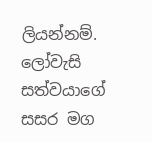ලියන්නම්.
ලෝවැසි සත්වයාගේ සසර මග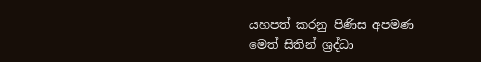යහපත් කරනු පිණිස අපමණ මෙත් සිතින් ශ්‍රද්ධා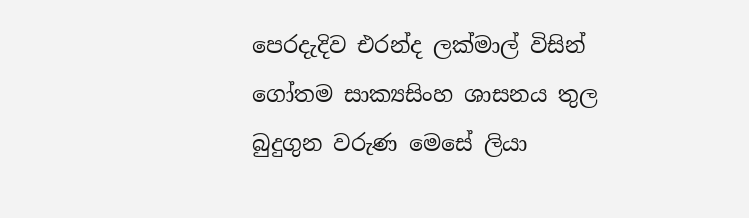පෙරදැදිව එරන්ද ලක්මාල් විසින් ගෝතම සාක්‍යසිංහ ශාසනය තුල බුදුගුන වරුණ මෙසේ ලියා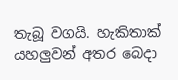තැබූ වගයි. හැකිතාක් යහලුවන් අතර බෙදා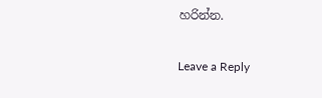හරින්න.

Leave a Reply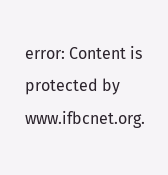error: Content is protected by www.ifbcnet.org.